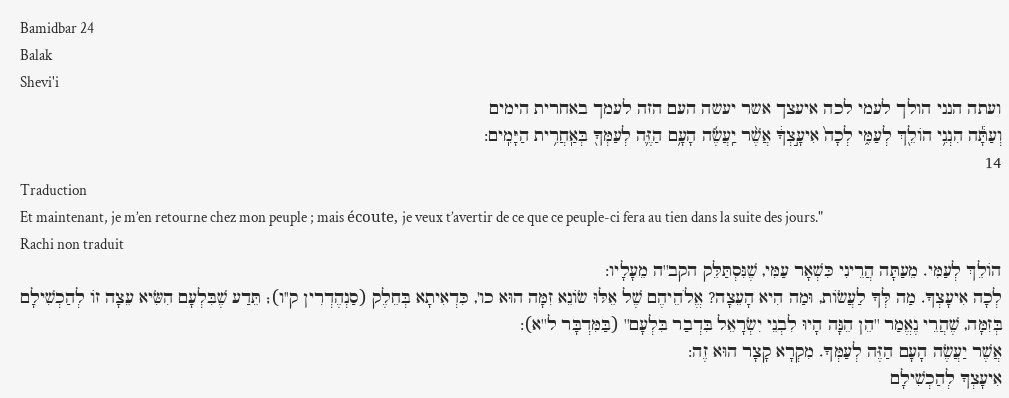Bamidbar 24
Balak
Shevi'i
ועתה הנני הולך לעמי לכה איעצך אשר יעשה העם הזה לעמך באחרית הימים
וְעַתָּ֕ה הִנְנִ֥י הוֹלֵ֖ךְ לְעַמִּ֑י לְכָה֙ אִיעָ֣צְךָ֔ אֲשֶׁ֨ר יַֽעֲשֶׂ֜ה הָעָ֥ם הַזֶּ֛ה לְעַמְּךָ֖ בְּאַֽחֲרִ֥ית הַיָּמִֽים:
14
Traduction
Et maintenant, je m’en retourne chez mon peuple ; mais écoute, je veux t’avertir de ce que ce peuple-ci fera au tien dans la suite des jours."
Rachi non traduit
הוֹלֵךְ לְעַמִּי. מֵעַתָּה הֲרֵינִי כִּשְׁאָר עַמִּי, שֶׁנִּסְתַּלֵּק הקב''ה מֵעָלָיו:
לְכָה אִיעָצְךָ. מַה לְּךָ לַעֲשׂוֹת, וּמַה הִיא הָעֵצָה? אֱלֹהֵיהֶם שֶׁל אֵלּוּ שׂוֹנֵא זִמָּה הוּא כו', כִּדְאִיתָא בְּחֵלֶק (סַנְהֶדְרִין ק''ו); תֵּדַע שֶׁבִּלְעָם הִשִּׂיא עֵצָה זוֹ לְהַכְשִׁילָם בְּזִמָּה, שֶׁהֲרֵי נֶאֱמַר ''הֵן הֵנָּה הָיוּ לִבְנֵי יִשְׂרָאֵל בִּדְבַר בִּלְעָם'' (בַּמִּדְבָּר ל''א):
אֲשֶׁר יַעֲשֶׂה הָעָם הַזֶּה לְעַמְּךָ. מִקְרָא קָצָר הוּא זֶה:
אִיעָצְךָ לְהַכְשִׁילָם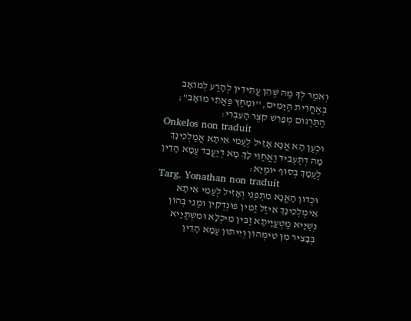וְאֹמַר לְךָ מַה שֶּׁהֵן עֲתִידִין לְהָרַע לְמוֹאָב בְּאַחֲרִית הַיָּמִים, ''וּמָחַץ פַּאֲתֵי מוֹאָב''; הַתַּרְגּוּם מְפָרֵשׁ קֹצֶר הָעִבְרִי:
Onkelos non traduit
וּכְעַן הָא אֲנָא אָזֵיל לְעַמִי אִיתָא אֲמַלְכִינָךְ מָה דְתַּעְבֵיד וַאֲחַוֵי לָךְ מָא דְיַעֲבֵד עַמָא הָדֵין לְעַמָךְ בְּסוֹף יוֹמַיָא:
Targ. Yonathan non traduit
וּכְדוֹן הָאֲנָא מִתְפְנֵי וְאָזִיל לְעַמִי אִיתָא אֵימְלְכִינָךְ אִיזַל זַמִין פּוּנְדְקִין וּמַנֵי בְּהוֹן נְשַׁיָיא מַטְעֲיָיתָא זַבִּין מֵיכְלָא וּמִשְׁתַּיָיא בְּבָצִיר מִן טִימְהוֹן וְיֵיתוּן עַמָא הָדֵין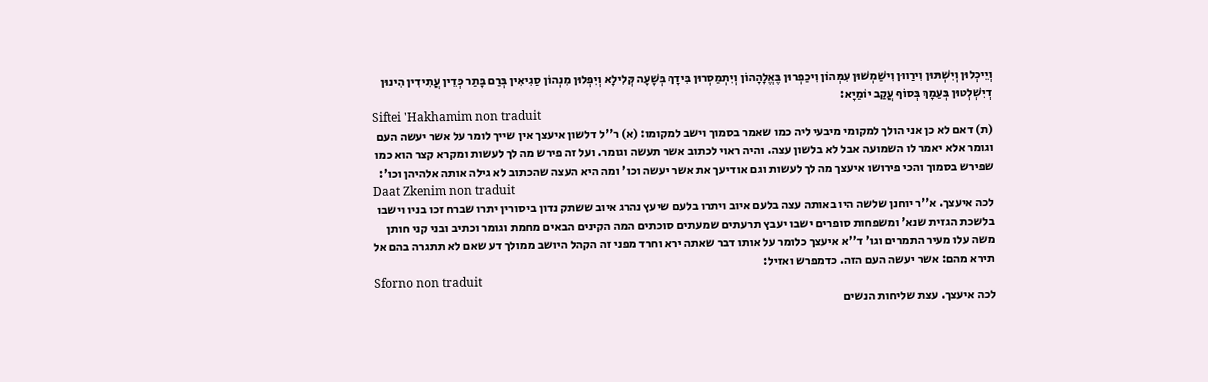וְיֵיכְלוּן וְיִשְׁתּוּן וִירַווּן וִישַׁמְשׁוּן עִמְּהוֹן וִיכַפְרוּן בֶּאֱלָהָהוֹן וְיִתְמַסְרוּן בִּידָךְ בְּשָׁעָה קְּלִילָא וְיִפְּלוּן מִנְהוֹן סַגִיאִין בְּרַם בָּתַר כְּדֵין עֲתִידִין הִינוּן דְיִשְׁלְטוּן בְּעַמָךְ בְּסוֹף עֲקַב יוֹמַיָא:
Siftei 'Hakhamim non traduit
(ת) דאם לא כן אני הולך למקומי מיבעי ליה כמו שאמר בסמוך וישב למקומו: (א) ר''ל דלשון איעצך אין שייך לומר על אשר יעשה העם וגומר אלא יאמר לו השמועה אבל לא בלשון עצה. והיה ראוי לכתוב אשר תעשה וגומר. ועל זה פירש מה לך לעשות ומקרא קצר הוא כמו שפירש בסמוך והכי פירושו איעצך מה לך לעשות וגם אודיעך את אשר יעשה וכו' ומה היא העצה שהכתוב לא גילה אותה אלהיהן וכו':
Daat Zkenim non traduit
לכה איעצך. א''ר יוחנן שלשה היו באותה עצה בלעם איוב ויתרו בלעם שיעץ נהרג איוב ששתק נדון ביסורין יתרו שברח זכו בניו וישבו בלשכת הגזית שנא' ומשפחות סופרים ישבו יעבץ תרעתים שמעתים סוכתים המה הקינים הבאים מחמת וגומר וכתיב ובני קני חותן משה עלו מעיר התמרים וגו' ד''א איעצך כלומר על אותו דבר שאתה ירא וחרד מפני זה הקהל היושב ממולך דע שאם לא תתגרה בהם אל תירא מהם: אשר יעשה העם הזה. כדמפרש ואזיל:
Sforno non traduit
לכה איעצך. עצת שליחות הנשים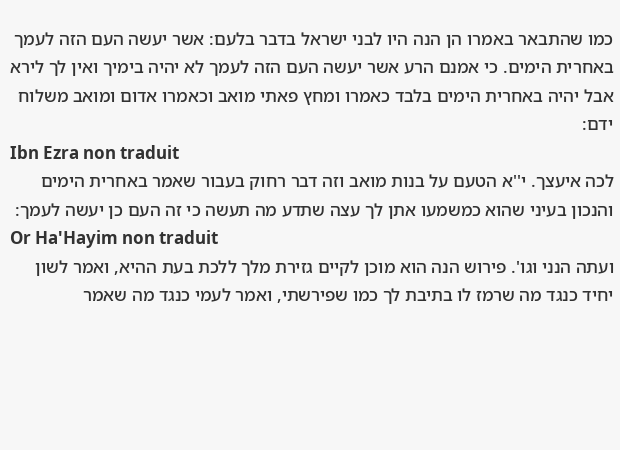כמו שהתבאר באמרו הן הנה היו לבני ישראל בדבר בלעם: אשר יעשה העם הזה לעמך באחרית הימים. כי אמנם הרע אשר יעשה העם הזה לעמך לא יהיה בימיך ואין לך לירא אבל יהיה באחרית הימים בלבד כאמרו ומחץ פאתי מואב וכאמרו אדום ומואב משלוח ידם:
Ibn Ezra non traduit
לכה איעצך. י''א הטעם על בנות מואב וזה דבר רחוק בעבור שאמר באחרית הימים והנכון בעיני שהוא כמשמעו אתן לך עצה שתדע מה תעשה כי זה העם כן יעשה לעמך:
Or Ha'Hayim non traduit
ועתה הנני וגו'. פירוש הנה הוא מוכן לקיים גזירת מלך ללכת בעת ההיא, ואמר לשון יחיד כנגד מה שרמז לו בתיבת לך כמו שפירשתי, ואמר לעמי כנגד מה שאמר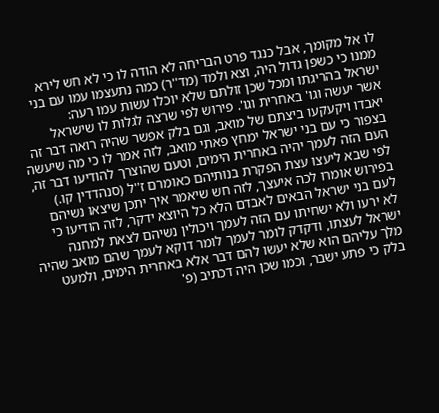לו אל מקומך, אבל כנגד פרט הבריחה לא הודה לו כי לא חש לירא ממנו כי כשפן גדול היה, וצא ולמד (מד''ר) כמה נתעצמו עמו עם בני ישראל בהריגתו ומכל שכן זולתם שלא יוכלו עשות עמו רעה:
אשר יעשה וגו' באחרית וגו'. פירוש לפי שרצה לגלות לו שישראל יאבדו ויקעקעו ביצתם של מואב, וגם בלק אפשר שהיה רואה דבר זה בצפור כי עם בני ישראל ימחץ פאתי מואב, לזה אמר לו כי מה שיעשה העם הזה לעמך יהיה באחרית הימים, וטעם שהוצרך להודיעו דבר זה, לפי שבא ליעצו עצת הפקרת בנותיהם כאומרם ז''ל (סנהדדין קו.) בפירוש אומרו לכה איעצך, לזה חש שיאמר איך יתכן שיצאו נשיהם לעם בני ישראל הבאים לאבדם הלא כל היוצא ידקר, לזה הודיעו כי לא ירעו ולא ישחיתו עם הזה לעמך ויכולין נשיהם לצאת למחנה ישראל לעצתו, ודקדק לומר לעמך לומר דוקא לעמך שהם מואב שהיה מלך עליהם הוא שלא יעשו להם דבר אלא באחרית הימים, ולמעט בלק כי פתע ישבר, וכמו שכן היה דכתיב (פ'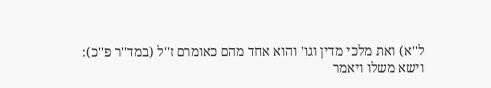ל''א) ואת מלכי מדין וגו' והוא אחד מהם כאומרם ז''ל (במד''ר פ''כ):
וישא משלו ויאמר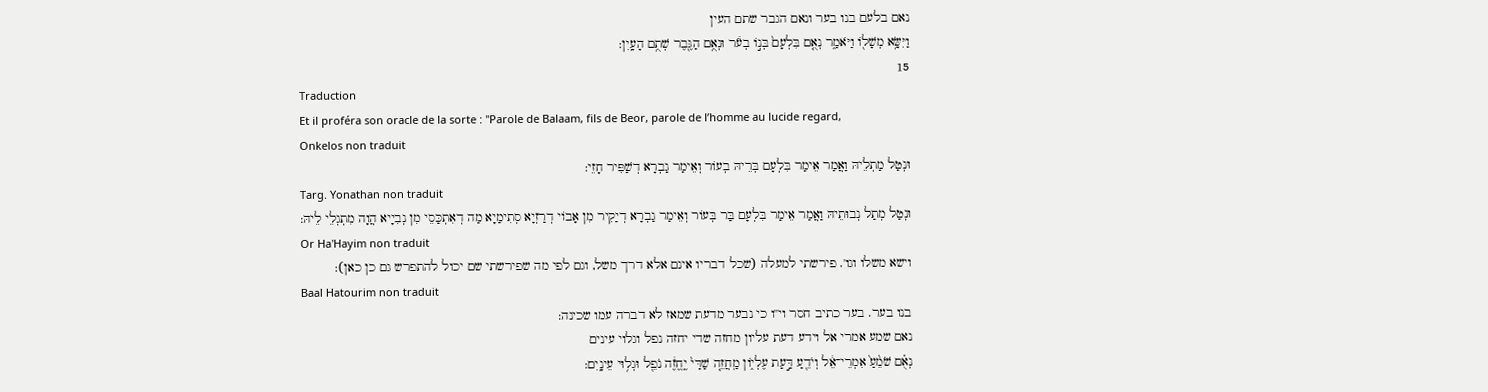נאם בלעם בנו בער ונאם הגבר שתם העין
וַיִּשָּׂ֥א מְשָׁל֖וֹ וַיֹּאמַ֑ר נְאֻ֤ם בִּלְעָם֙ בְּנ֣וֹ בְעֹ֔ר וּנְאֻ֥ם הַגֶּ֖בֶר שְׁתֻ֥ם הָעָֽיִן:
15
Traduction
Et il proféra son oracle de la sorte : "Parole de Balaam, fils de Beor, parole de l’homme au lucide regard,
Onkelos non traduit
וּנְטַל מַתְלֵיהּ וַאֲמַר אֵימַר בִּלְעָם בְּרֵיהּ בְעוֹר וְאֵימַר גַבְרָא דְשַׁפִּיר חָזֵי:
Targ. Yonathan non traduit
וּנְטַל מְתַל נְבוּתֵיהּ וַאֲמַר אֵימַר בִּלְעָם בַּר בְּעוֹר וְאֵימַר גַבְרָא דְיַקִיר מִן אָבוֹי דְרַזְיָא סְתִימַיָא מַה דְאִתְכַּסֵי מִן נְבִיָיא הֲוָה מִתְגְלֵי לֵיהּ:
Or Ha'Hayim non traduit
וישא משלו וגו'. פירשתי למעלה (שכל דבריו אינם אלא דרך משל, וגם לפי מה שפירשתי שם יכול להתפרש גם כן כאן):
Baal Hatourim non traduit
בנו בער. בער כתיב חסר וי''ו כי נבער מדעת שמאז לא דברה עמו שכינה:
נאם שמע אמרי אל וידע דעת עליון מחזה שדי יחזה נפל וגלוי עינים
נְאֻ֗ם שֹׁמֵ֨עַ֙ אִמְרֵי־אֵ֔ל וְיֹדֵ֖עַ דַּ֣עַת עֶלְי֑וֹן מַֽחֲזֵ֤ה שַׁדַּי֙ יֶֽחֱזֶ֔ה נֹפֵ֖ל וּגְל֥וּי עֵינָֽיִם: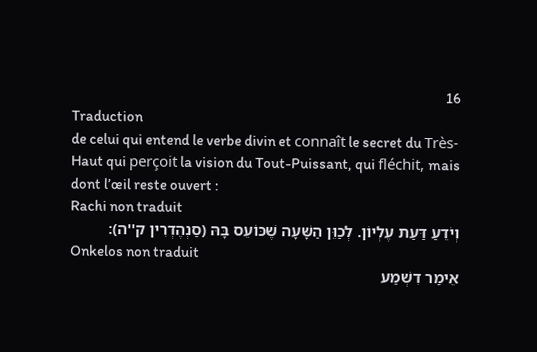16
Traduction
de celui qui entend le verbe divin et connaît le secret du Très-Haut qui perçoit la vision du Tout-Puissant, qui fléchit, mais dont l’œil reste ouvert :
Rachi non traduit
וְיֹדֵעַ דַּעַת עֶלְיוֹן. לְכַוֵּן הַשָּׁעָה שֶׁכּוֹעֵס בָּהּ (סַנְהֶדְרִין ק''ה):
Onkelos non traduit
אֵימַר דִשְׁמַע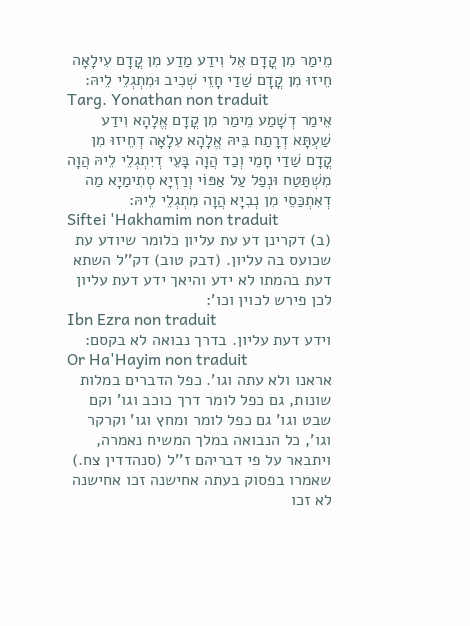מֵימַר מִן קֳדָם אֵל וִידַע מַדַע מִן קֳדָם עִילָאָה חֵיזוּ מִן קֳדָם שַׁדַי חָזֵי שְׁכִיב וּמִתְגְלֵי לֵיהּ:
Targ. Yonathan non traduit
אֵימַר דְשָׁמַע מֵימַר מִן קֳדָם אֱלָהָא וִידַע שַׁעְתָּא דְרָתַח בֵּיהּ אֱלָהָא עִלָאָה דְחֵיזוּ מִן קֳדָם שַׁדַי חָמֵי וְכַד הֲוָה בָּעֵי דְיִתְגְלֵי לֵיהּ הֲוָה מִשְׁתַּטַח וּנְפַל עַל אַפּוֹי וְרַזְיָא סְתִימַיָא מַה דְאִתְכַּסֵי מִן נְבִיָא הֲוָה מִתְגְלֵי לֵיהּ:
Siftei 'Hakhamim non traduit
(ב) דקרינן דע עת עליון כלומר שיודע עת שכועס בה עליון. (דבק טוב) דק''ל השתא דעת בהמתו לא ידע והיאך ידע דעת עליון לכן פירש לכוין וכו':
Ibn Ezra non traduit
וידע דעת עליון. בדרך נבואה לא בקסם:
Or Ha'Hayim non traduit
אראנו ולא עתה וגו'. כפל הדברים במלות שונות, גם כפל לומר דרך כוכב וגו' וקם שבט וגו' גם כפל לומר ומחץ וגו' וקרקר וגו', כל הנבואה במלך המשיח נאמרה, ויתבאר על פי דבריהם ז''ל (סנהדדין צח.) שאמרו בפסוק בעתה אחישנה זכו אחישנה לא זכו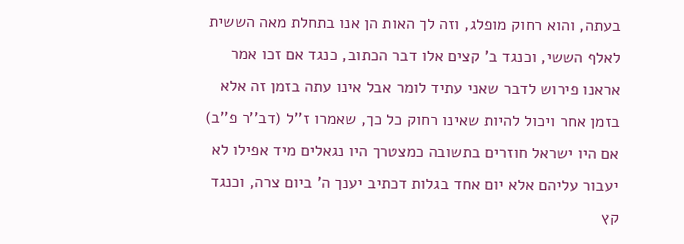בעתה, והוא רחוק מופלג, וזה לך האות הן אנו בתחלת מאה הששית לאלף הששי, וכנגד ב' קצים אלו דבר הכתוב, כנגד אם זכו אמר אראנו פירוש לדבר שאני עתיד לומר אבל אינו עתה בזמן זה אלא בזמן אחר ויכול להיות שאינו רחוק כל כך, שאמרו ז''ל (דב''ר פ''ב) אם היו ישראל חוזרים בתשובה כמצטרך היו נגאלים מיד אפילו לא יעבור עליהם אלא יום אחד בגלות דכתיב יענך ה' ביום צרה, וכנגד קץ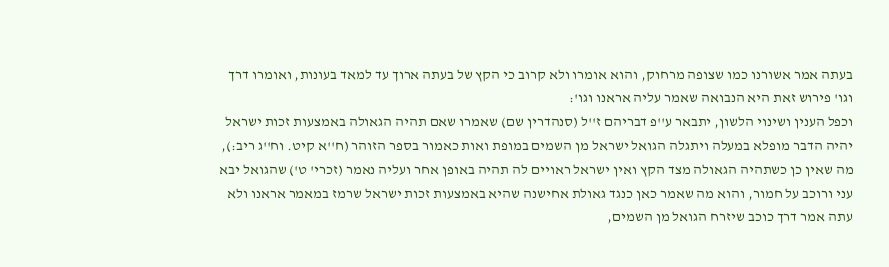בעתה אמר אשורנו כמו שצופה מרחוק, והוא אומרו ולא קרוב כי הקץ של בעתה ארוך עד למאד בעונות, ואומרו דרך וגו' פירוש זאת היא הנבואה שאמר עליה אראנו וגו':
וכפל הענין ושינוי הלשון, יתבאר ע''פ דבריהם ז''ל (סנהדרין שם) שאמרו שאם תהיה הגאולה באמצעות זכות ישראל יהיה הדבר מופלא במעלה ויתגלה הגואל ישראל מן השמים במופת ואות כאמור בספר הזוהר (ח''א קיט. וח''ג ריב:), מה שאין כן כשתהיה הגאולה מצד הקץ ואין ישראל ראויים לה תהיה באופן אחר ועליה נאמר (זכרי' ט') שהגואל יבא עני ורוכב על חמור, והוא מה שאמר כאן כנגד גאולת אחישנה שהיא באמצעות זכות ישראל שרמז במאמר אראנו ולא עתה אמר דרך כוכב שיזרח הגואל מן השמים,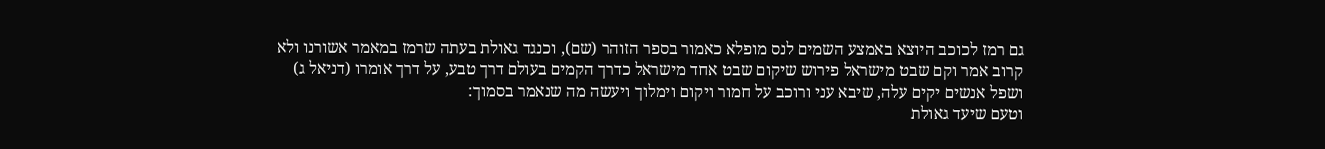גם רמז לכוכב היוצא באמצע השמים לנס מופלא כאמור בספר הזוהר (שם), וכנגד גאולת בעתה שרמז במאמר אשורנו ולא קרוב אמר וקם שבט מישראל פירוש שיקום שבט אחד מישראל כדרך הקמים בעולם דרך טבע, על דרך אומרו (דניאל ג) ושפל אנשים יקים עלה, שיבא עני ורוכב על חמור ויקום וימלוך ויעשה מה שנאמר בסמוך:
וטעם שיעד גאולת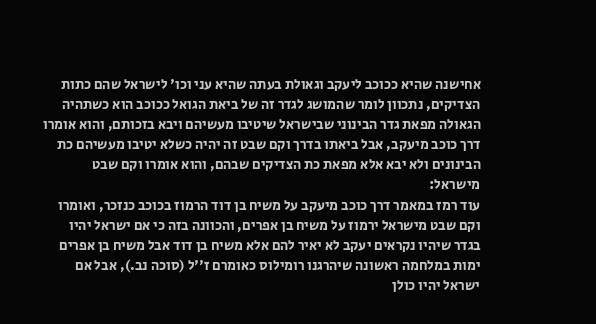אחישנה שהיא ככוכב ליעקב וגאולת בעתה שהיא עני וכו' לישראל שהם כתות הצדיקים, נתכוון לומר שהמושג לגדר זה של ביאת הגואל ככוכב הוא כשתהיה הגאולה מפאת גדר הבינוני שבישראל שיטיבו מעשיהם ויבא בזכותם, והוא אומרו דרך כוכב מיעקב, אבל ביאתו בדרך וקם שבט זה יהיה כשלא יטיבו מעשיהם כת הבינונים ולא יבא אלא מפאת כת הצדיקים שבהם, והוא אומרו וקם שבט מישראל:
עוד רמז במאמר דרך כוכב מיעקב על משיח בן דוד הרמוז בכוכב כנזכר, ואומרו וקם שבט מישראל ירמוז על משיח בן אפרים, והכוונה בזה כי אם ישראל יהיו בגדר שיהיו נקראים יעקב לא יאיר להם אלא משיח בן דוד אבל משיח בן אפרים ימות במלחמה ראשונה שיהרגנו רומילוס כאומרם ז''ל (סוכה נב.), אבל אם ישראל יהיו כולן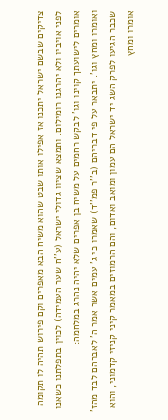צדיקים שבשם ישראל יתכנו אז אפילו אותו שבט שהוא משיח הבא מאפרים וקם פירוש תהיה לו תקומה לפני אויביו ולא יהרגנו רומילום. ותמצא שציוו גדולי ישראל (ע''ח שער העמידה) לכוין בתפלתנו כשאנו אומרים לישועתך קוינו וגו' לבקש רחמים על משיח בן אפרים שלא יהיה נהרג במלחמה:
ואומרו ומחץ וגו'. יתבאר על פי דבריהם (ב''ר פמ''ד) שאמרו כי ג' עמים אשר אמר ה' לאברהם לבד מהז' שכבר הגיעו לפרק השג יד ישראל הם עמון ומואב ואדום, והם הרמוזים במאמר קיני קניזי קדמוני, והוא אומרו ומחץ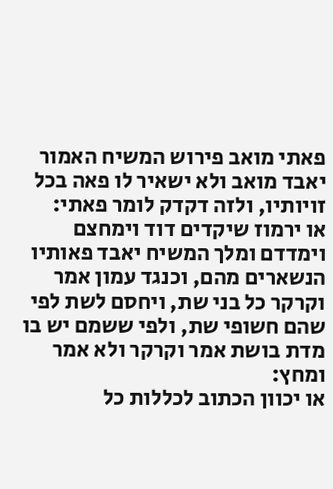פאתי מואב פירוש המשיח האמור יאבד מואב ולא ישאיר לו פאה בכל זויותיו, ולזה דקדק לומר פאתי:
או ירמוז שיקדים דוד וימחצם וימדדם ומלך המשיח יאבד פאותיו הנשארים מהם, וכנגד עמון אמר וקרקר כל בני שת, ויחסם לשת לפי שהם חשופי שת, ולפי ששמם יש בו מדת בושת אמר וקרקר ולא אמר ומחץ:
או יכוון הכתוב לכללות כל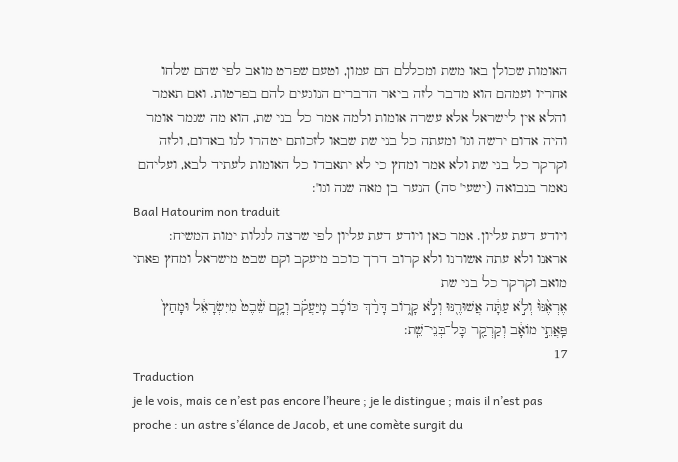האומות שכולן באו משת ומכללם הם עמון, וטעם שפרט מואב לפי שהם שלחו אחריו ועמהם הוא מדבר לזה ביאר הדברים הנוגעים להם בפרטות. ואם תאמר והלא אין לישראל אלא עשרה אומות ולמה אמר כל בני שת, הוא מה שגמר אומר והיה אדום ירשה וגו' ומעתה כל בני שת שבאו לזכותם יטהרו לנו באדום, ולזה וקרקר כל בני שת ולא אמר ומחץ כי לא יתאבדו כל האומות לעתיד לבא, ועליהם נאמר בנבואה (ישעי' סה) הנער בן מאה שנה וגו':
Baal Hatourim non traduit
ויודע דעת עליון. אמר כאן ויודע דעת עליון לפי שרצה לגלות ימות המשיח:
אראנו ולא עתה אשורנו ולא קרוב דרך כוכב מיעקב וקם שבט מישראל ומחץ פאתי מואב וקרקר כל בני שת
אֶרְאֶ֨נּוּ֨ וְלֹ֣א עַתָּ֔ה אֲשׁוּרֶ֖נּוּ וְלֹ֣א קָר֑וֹב דָּרַ֨ךְ כּוֹכָ֜ב מִֽיַּעֲקֹ֗ב וְקָ֥ם שֵׁ֨בֶט֙ מִיִּשְׂרָאֵ֔ל וּמָחַץ֙ פַּֽאֲתֵ֣י מוֹאָ֔ב וְקַרְקַ֖ר כָּל־בְּנֵי־שֵֽׁת:
17
Traduction
je le vois, mais ce n’est pas encore l’heure ; je le distingue ; mais il n’est pas proche : un astre s’élance de Jacob, et une comète surgit du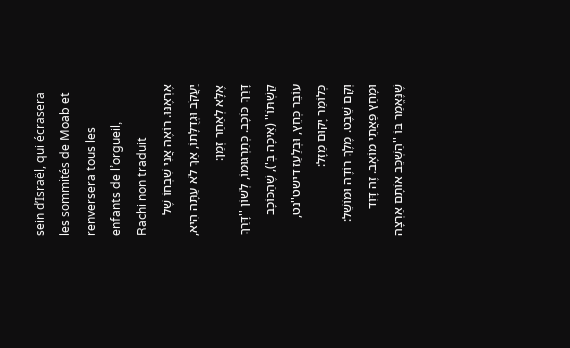sein d’Israël, qui écrasera les sommités de Moab et renversera tous les enfants de l’orgueil,
Rachi non traduit
אֶרְאֶנּוּ. רוֹאֶה אֲנִי שִׁבְחוֹ שֶׁל יַעֲקֹב וּגְדֻלָּתוֹ, אַךְ לֹא עַתָּה הִיא, אֶלָּא לְאַחַר זְמַן:
דָּרַךְ כּוֹכָב. כְּתַרְגּוּמוֹ, לְשׁוֹן ''דָּרַךְ קַשְׁתּוֹ'' (אֵיכָה בְּ'), שֶׁהַכּוֹכָב עוֹבֵר כְּחֵץ, וּבְלַעַז דישט''נט, כְּלוֹמַר יָקוּם מַזָּל:
וְקָם שֵׁבֶט. מֶלֶךְ רוֹדֶה וּמוֹשֵׁל:
וּמָחַץ פַּאֲתֵי מוֹאָב. זֶה דָּוִד שֶׁנֶּאֱמַר בּוֹ ''הַשְׁכֵּב אוֹתָם אַרְצָה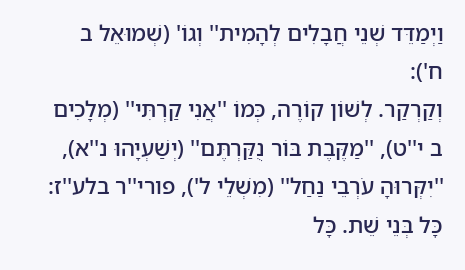וַיְמַדֵּד שְׁנֵי חֲבָלִים לְהָמִית'' וְגוֹ' (שְׁמוּאֵל ב ח'):
וְקַרְקַר. לְשׁוֹן קוֹרֶה, כְּמוֹ ''אֲנִי קַרְתִּי'' (מְלָכִים ב י''ט), ''מַקֶּבֶת בּוֹר נֻקַּרְתֶּם'' (יְשַׁעְיָהוּ נ''א), ''יִקְּרוּהָ עֹרְבֵי נַחַל'' (מִשְׁלֵי ל'), פורי''ר בלע''ז:
כָּל בְּנֵי שֵׁת. כָּל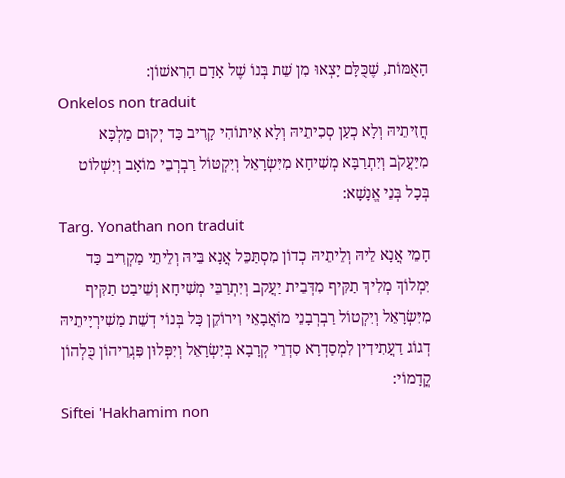הָאֻמּוֹת, שֶׁכֻּלָּם יָצְאוּ מִן שֵׁת בְּנוֹ שֶׁל אָדָם הָרִאשׁוֹן:
Onkelos non traduit
חֲזִיתֵיהּ וְלָא כְעַן סְכִיתֵיהּ וְלָא אִיתוֹהִי קָרִיב כַּד יְקוּם מַלְכָּא מִיַּעֲקֹב וְיִתְרַבָּא מְשִׁיחָא מִיִּשְׂרָאֵל וְיִקְטּוֹל רַבְרְבֵי מוֹאָב וְיִשְׁלוֹט בְּכָל בְּנֵי אֱנָשָׁא:
Targ. Yonathan non traduit
חָמֵי אֲנָא לֵיהּ וְלֵיתֵיהּ כְדוֹן מִסְתַּכֵּל אֲנָא בֵּיהּ וְלֵיתֵי מַקְרִיב כַּד יִמְלוֹךְ מְלִיךְ תַקִּיף מִדְּבֵית יַעֲקב וְיִתְרַבֵּי מְשִׁיחָא וְשֵׁיבַט תַקִּיף מִיִּשְׂרָאֵל וְיִקְטוֹל רַבְרְבָנֵי מוֹאֲבָאֵי וִירוֹקֵן כָּל בְּנוֹי דְשֵׁת מַשִׁירְיָיתֵיהּ דְגוֹג דַעֲתִידִין לִמְסַדְרָא סִדְרֵי קְרָבָא בְּיִשְׂרָאֵל וְיִפְּלוּן פִּגְרֵיהוֹן כֻּלְהוֹן קֳדָמוֹי:
Siftei 'Hakhamim non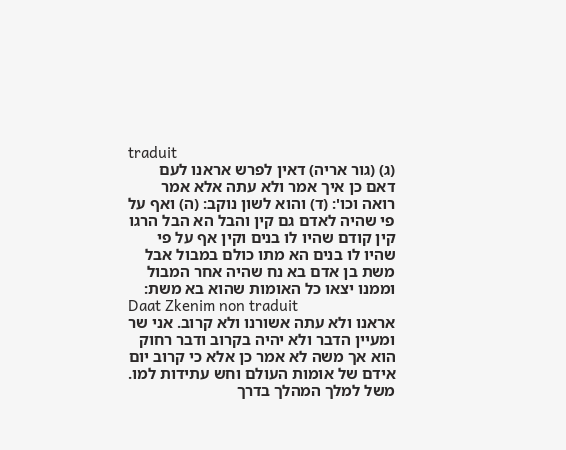traduit
(ג) (גור אריה) דאין לפרש אראנו לעם דאם כן איך אמר ולא עתה אלא אמר רואה וכו': (ד) והוא לשון נוקב: (ה) ואף על פי שהיה לאדם גם קין והבל הא הבל הרגו קין קודם שהיו לו בנים וקין אף על פי שהיו לו בנים הא מתו כולם במבול אבל משת בן אדם בא נח שהיה אחר המבול וממנו יצאו כל האומות שהוא בא משת:
Daat Zkenim non traduit
אראנו ולא עתה אשורנו ולא קרוב. אני שר ומעיין הדבר ולא יהיה בקרוב ודבר רחוק הוא אך משה לא אמר כן אלא כי קרוב יום אידם של אומות העולם וחש עתידות למו. משל למלך המהלך בדרך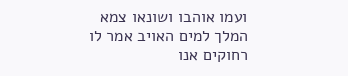ועמו אוהבו ושונאו צמא המלך למים האויב אמר לו רחוקים אנו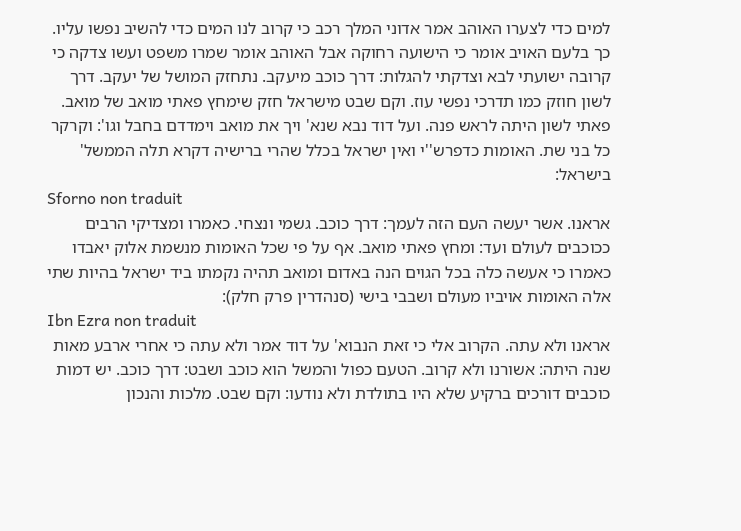למים כדי לצערו האוהב אמר אדוני המלך רכב כי קרוב לנו המים כדי להשיב נפשו עליו. כך בלעם האויב אומר כי הישועה רחוקה אבל האוהב אומר שמרו משפט ועשו צדקה כי קרובה ישועתי לבא וצדקתי להגלות: דרך כוכב מיעקב. נתחזק המושל של יעקב. דרך לשון חוזק כמו תדרכי נפשי עוז. וקם שבט מישראל חזק שימחץ פאתי מואב של מואב. פאתי לשון היתה לראש פנה. ועל דוד נבא שנא' ויך את מואב וימדדם בחבל וגו': וקרקר כל בני שת. האומות כדפרש''י ואין ישראל בכלל שהרי ברישיה דקרא תלה הממשל' בישראל:
Sforno non traduit
אראנו. אשר יעשה העם הזה לעמך: דרך כוכב. גשמי ונצחי. כאמרו ומצדיקי הרבים ככוכבים לעולם ועד: ומחץ פאתי מואב. אף על פי שכל האומות מנשמת אלוק יאבדו כאמרו כי אעשה כלה בכל הגוים הנה באדום ומואב תהיה נקמתו ביד ישראל בהיות שתי אלה האומות אויביו מעולם ושבבי בישי (סנהדרין פרק חלק):
Ibn Ezra non traduit
אראנו ולא עתה. הקרוב אלי כי זאת הנבוא' על דוד אמר ולא עתה כי אחרי ארבע מאות שנה היתה: אשורנו ולא קרוב. הטעם כפול והמשל הוא כוכב ושבט: דרך כוכב. יש דמות כוכבים דורכים ברקיע שלא היו בתולדת ולא נודעו: וקם שבט. מלכות והנכון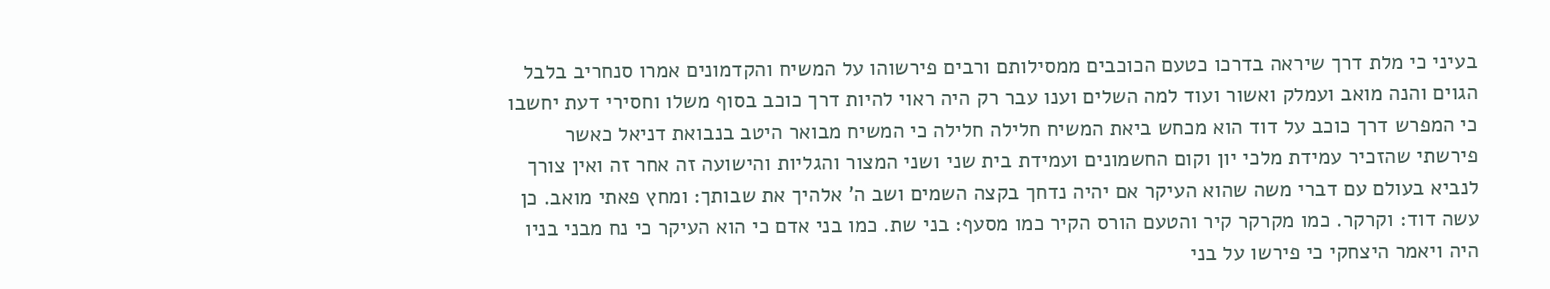בעיני כי מלת דרך שיראה בדרכו כטעם הכוכבים ממסילותם ורבים פירשוהו על המשיח והקדמונים אמרו סנחריב בלבל הגוים והנה מואב ועמלק ואשור ועוד למה השלים וענו עבר רק היה ראוי להיות דרך כוכב בסוף משלו וחסירי דעת יחשבו כי המפרש דרך כוכב על דוד הוא מכחש ביאת המשיח חלילה חלילה כי המשיח מבואר היטב בנבואת דניאל כאשר פירשתי שהזכיר עמידת מלכי יון וקום החשמונים ועמידת בית שני ושני המצור והגליות והישועה זה אחר זה ואין צורך לנביא בעולם עם דברי משה שהוא העיקר אם יהיה נדחך בקצה השמים ושב ה' אלהיך את שבותך: ומחץ פאתי מואב. כן עשה דוד: וקרקר. כמו מקרקר קיר והטעם הורס הקיר כמו מסעף: בני שת. כמו בני אדם כי הוא העיקר כי נח מבני בניו היה ויאמר היצחקי כי פירשו על בני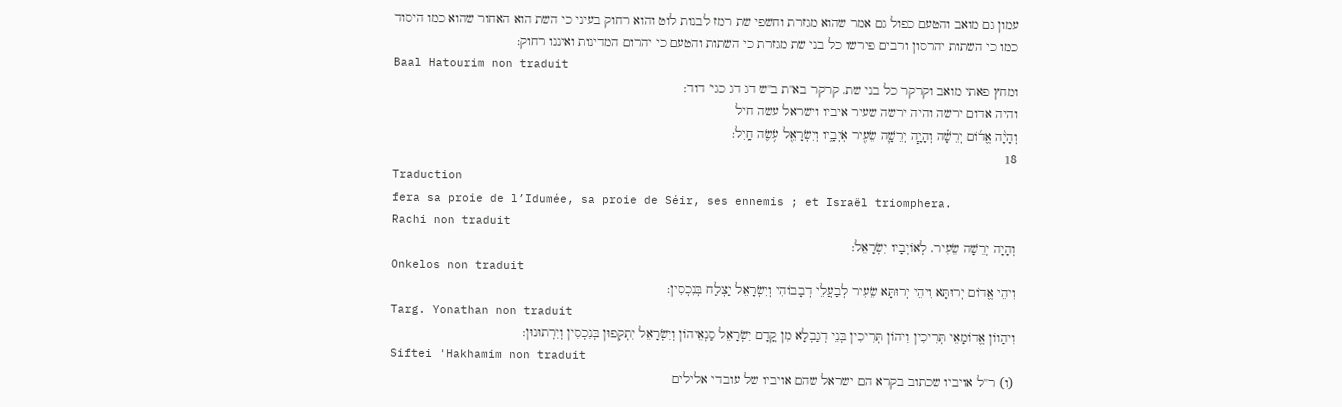עמון גם מואב והטעם כפול גם אמר שהוא מגזרת וחשפי שת רמז לבנות לוט והוא רחוק בעיני כי השת הוא האחור שהוא כמו היסוד כמו כי השתות יהרסון ורבים פירשו כל בני שת מגזרת כי השתות והטעם כי יהרום המדינות ואיננו רחוק:
Baal Hatourim non traduit
ומחץ פאתי מואב וקרקר כל בני שת. קרקר בא''ת ב''ש דג דג כגי' דוד:
והיה אדום ירשה והיה ירשה שעיר איביו וישראל עשה חיל
וְהָיָ֨ה אֱד֜וֹם יְרֵשָׁ֗ה וְהָיָ֧ה יְרֵשָׁ֛ה שֵׂעִ֖יר אֹֽיְבָ֑יו וְיִשְׂרָאֵ֖ל עֹ֥שֶׂה חָֽיִל:
18
Traduction
fera sa proie de l’Idumée, sa proie de Séir, ses ennemis ; et Israël triomphera.
Rachi non traduit
וְהָיָה יְרֵשָׁה שֵׂעִיר. לְאוֹיְבָיו יִשְׂרָאֵל:
Onkelos non traduit
וִיהֵי אֱדוֹם יְרוּתָּא וִיהֵי יְרוּתָּא שֵׂעִיר לְבַעֲלֵי דְבָבוֹהִי וְיִשְׂרָאֵל יַצְלַח בְּנִכְסִין:
Targ. Yonathan non traduit
וִיהַווֹן אֱדוֹמָאֵי תְּרִיכִין וִיהוֹן תְּרִיכִין בְּנֵי דְגַבְלָא מִן קֳדָם יִשְׂרָאֵל סַנְאֵיהוֹן וְיִשְׂרָאֵל יִתְקְפוּן בְּנִכְסִין וְיִרְתוּנוּן:
Siftei 'Hakhamim non traduit
(ו) ר''ל אויביו שכתוב בקרא הם ישראל שהם אויביו של עובדי אלילים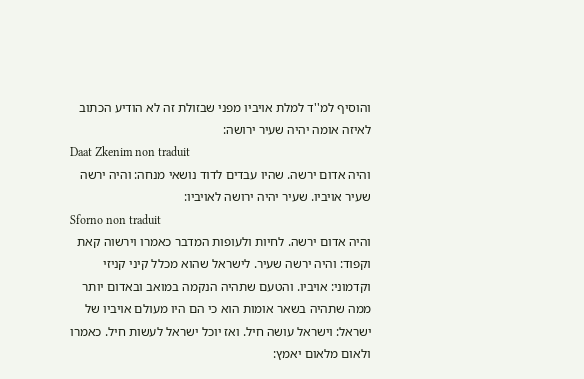והוסיף למ''ד למלת אויביו מפני שבזולת זה לא הודיע הכתוב לאיזה אומה יהיה שעיר ירושה:
Daat Zkenim non traduit
והיה אדום ירשה. שהיו עבדים לדוד נושאי מנחה: והיה ירשה שעיר אויביו. שעיר יהיה ירושה לאויביו:
Sforno non traduit
והיה אדום ירשה. לחיות ולעופות המדבר כאמרו וירשוה קאת וקפוד: והיה ירשה שעיר. לישראל שהוא מכלל קיני קניזי וקדמוני: אויביו. והטעם שתהיה הנקמה במואב ובאדום יותר ממה שתהיה בשאר אומות הוא כי הם היו מעולם אויביו של ישראל: וישראל עושה חיל. ואז יוכל ישראל לעשות חיל. כאמרו ולאום מלאום יאמץ: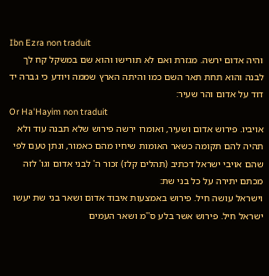Ibn Ezra non traduit
והיה אדום ירשה. מגזרת ואם לא תורישו והוא שם במשקל קח לך לבנה והוא תחת תאר השם כמו והיתה הארץ שממה ויודע כי גברה יד דוד על אדום והר שעיר:
Or Ha'Hayim non traduit
אויביו. פירוש אדום ושעיר, ואומרו ירשה פירוש שלא תבנה עוד ולא תהיה להם תקומה כשאר האומות שיחיו מהם כאמור, ונתן טעם לפי שהם אויבי ישראל דכתיב (תהלים קלז) זכור ה' לבני אדום וגו' לזה מכתם יתירה על כל בני שת:
וישראל עושה חיל. פירוש באמצעות איבוד אדום ושאר בני שת יעשו ישראל חיל. פירוש אשר בלע ס''מ ושאר העמים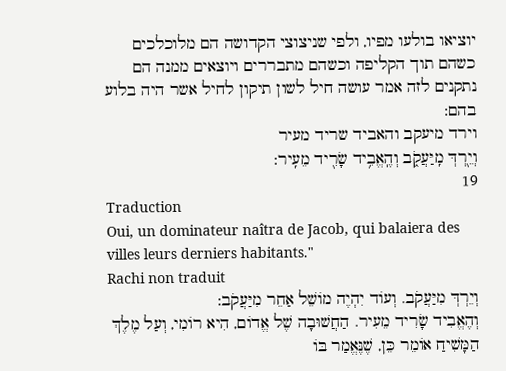יוציאו בולעו מפיו, ולפי שניצוצי הקדושה הם מלוכלכים כשהם תוך הקליפה וכשהם מתבררים ויוצאים ממנה הם נתקנים לזה אמר עושה חיל לשון תיקון לחיל אשר היה בלוע בהם:
וירד מיעקב והאביד שריד מעיר
וְיֵ֖רְדְּ מִֽיַּעֲקֹ֑ב וְהֶֽאֱבִ֥יד שָׂרִ֖יד מֵעִֽיר:
19
Traduction
Oui, un dominateur naîtra de Jacob, qui balaiera des villes leurs derniers habitants."
Rachi non traduit
וְיֵרְדְּ מִיַּעֲקֹב. וְעוֹד יִהְיֶה מוֹשֵׁל אַחֵר מִיַּעֲקֹב:
וְהֶאֱבִיד שָׂרִיד מֵעִיר. הַחֲשׁוּבָה שֶׁל אֱדוֹם, הִיא רוֹמִי, וְעַל מֶלֶךְ הַמָּשִׁיחַ אוֹמֵר כֵּן, שֶׁנֶּאֱמַר בּוֹ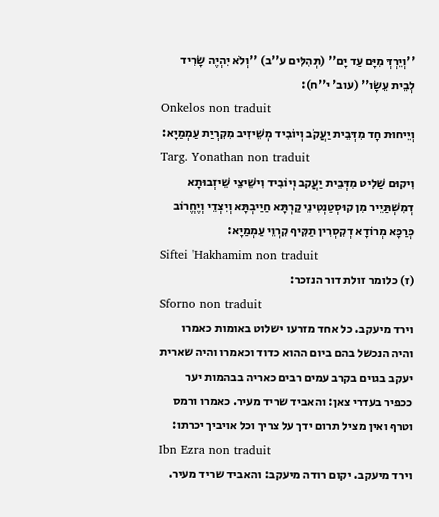''וְיֵרְדְּ מִיָּם עַד יָם'' (תְּהִלִּים ע''ב) ''וְלֹא יִהְיֶה שָׂרִיד לְבֵית עֵשָׂו'' (עוב' י''ח):
Onkelos non traduit
וְיֵיחוּת חָד מִדְּבֵית יַעֲקֹב וְיוֹבִיד מְשֵׁיזִיב מִקִרְיַת עַמְמַיָא:
Targ. Yonathan non traduit
וִיקוּם שַׁלִיט מִדְּבֵית יַעֲקב וְיוֹבִיד וִישֵׁיצֵי שֵׁיזְבוּתָא דְמִשְׁתַּיֵיר מִן קוּסְטַנְטִינֵי קַרְתָּא חַיַיבְתָּא וְיִצְדֵי וְיֶחֱרוֹב כְּרַכָּא מְרוֹדָא דְקִסְרִין תַקִּיף קִרְוֵי עַמְמַיָא:
Siftei 'Hakhamim non traduit
(ז) כלומר זולת דור הנזכר:
Sforno non traduit
וירד מיעקב. כל אחד מזרעו ישלוט באומות כאמרו והיה הנכשל בהם ביום ההוא כדוד וכאמרו והיה שארית יעקב בגוים בקרב עמים רבים כאריה בבהמות יער ככפיר בעדרי צאן: והאביד שריד מעיר. כאמרו ורמס וטרף ואין מציל תרום ידך על צריך וכל אויביך יכרתו:
Ibn Ezra non traduit
וירד מיעקב. יקום רודה מיעקב: והאביד שריד מעיר.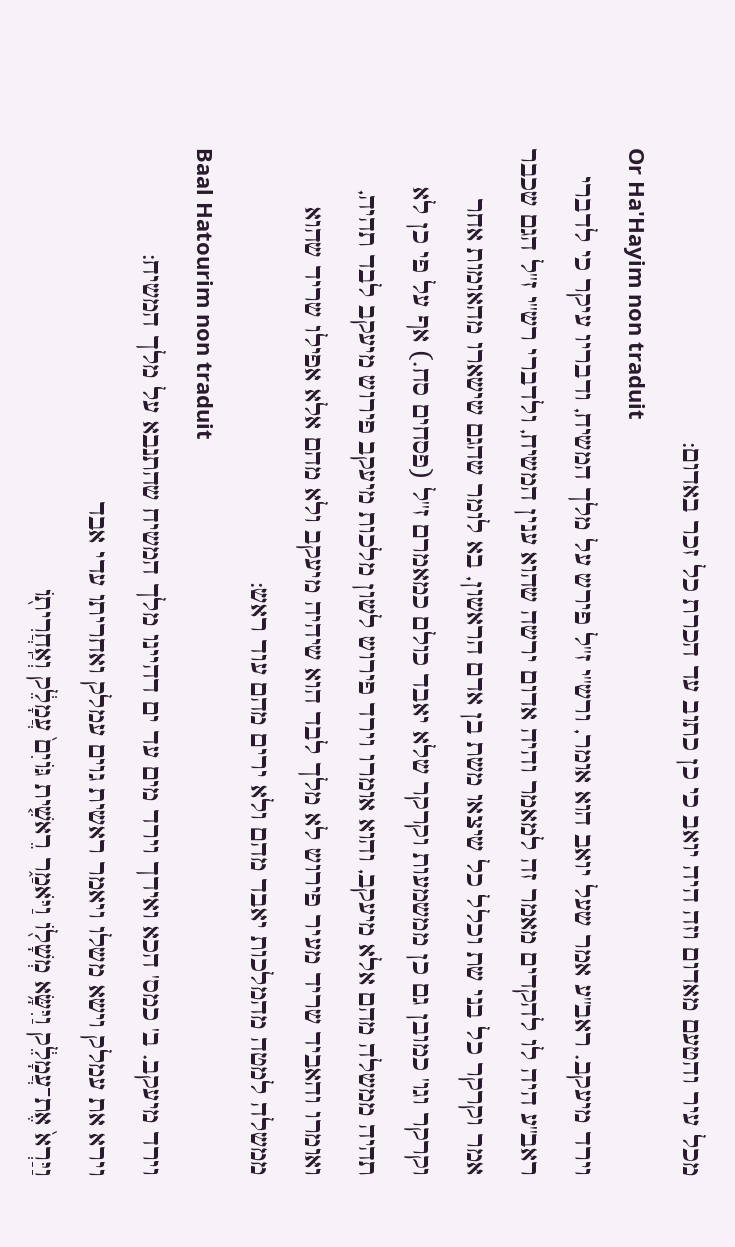מכל עיר והטעם מאדום וזה היה יואב כי כן כתוב עד הכרת כל זכר באדום:
Or Ha'Hayim non traduit
וירד מיעקב. ראב''ע אמר שעל יואב הוא אומר, ורש''י ז''ל פירש על מלך המשיח, ודבריו עיקר כי לדברי ראב''ע היה לו להקדים מאמר זה למאמר והיה אדום ירשה שהוא ענין המשיח, ולדברי רש''י ז''ל הגם שכבר אמר וקרקר כל בני שת וכלל כל שיצאו משת בן אדם הראשון, בא לומר שהגם שישארו מהאומות אחר וקרקר וגו' כמובן גם כן ממשמעות וקרקר שלא יאבד כולם כמאמרם ז''ל (פסחים סח.) אף על פי כן לא תהיה ממשלה מהם אלא מיעקב, והוא אומרו וירד פירוש לשון מלכות מיעקב פירוש מיעקב לבד תהיה, ואומרו והאביד שריד מעיר פירוש לא מלך לבד הוא שיהיה מיעקב ולא מהם אלא אפילו שריד שהוא ממשלה למטה מהמלכות יאבד מהם ולא ירים מהם עוד ראש:
Baal Hatourim non traduit
וירד מיעקב. ב' כמס' הכא ואידך וירד מים עד ים דהיינו מלך המשיח שהתנבא על מלך המשיח:
וירא את עמלק וישא משלו ויאמר ראשית גוים עמלק ואחריתו עדי אבד
וַיַּרְא֙ אֶת־עֲמָלֵ֔ק וַיִּשָּׂ֥א מְשָׁל֖וֹ וַיֹּאמַ֑ר רֵאשִׁ֤ית גּוֹיִם֙ עֲמָלֵ֔ק וְאַֽחֲרִית֖וֹ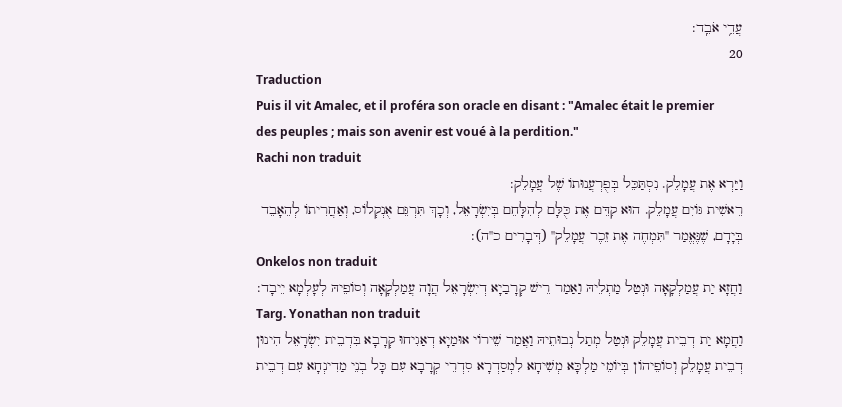עֲדֵ֥י אֹבֵֽד:
20
Traduction
Puis il vit Amalec, et il proféra son oracle en disant : "Amalec était le premier des peuples ; mais son avenir est voué à la perdition."
Rachi non traduit
וַיַּרְא אֶת עֲמָלֵק. נִסְתַּכֵּל בְּפֻרְעֲנוּתוֹ שֶׁל עֲמָלֵק:
רֵאשִׁית גּוֹיִם עֲמָלֵק. הוּא קִדֵּם אֶת כֻּלָּם לְהִלָּחֵם בְּיִשְׂרָאֵל, וְכָךְ תִּרְגֵּם אֻנְקְלוֹס, וְאַחֲרִיתוֹ לְהֵאָבֵד בְּיָדָם, שֶׁנֶּאֱמַר ''תִּמְחֶה אֶת זֵכֶר עֲמָלֵק'' (דְּבָרִים כ''ה):
Onkelos non traduit
וַחֲזָא יַת עֲמַלְקָאָה וּנְטַל מַתְלֵיהּ וַאַמַר רֵישׁ קְרָבַיָא דְיִשְׂרָאֵל הֲוָה עֲמַלְקָאָה וְסוֹפֵיהּ לְעָלְמָא יֵיבָד:
Targ. Yonathan non traduit
וַחֲמָא יַת דְבֵית עֲמָלֵק וּנְטַל מְתַל נְבוּתֵיהּ וַאֲמַר שֵׁירוֹי אוּמַיָא דְאַגִיחוּ קְרָבָא בִּדְבֵית יִשְׂרָאֵל הִינוּן דְבֵית עֲמָלֵק וְסוֹפֵיהוֹן בְּיוֹמֵי מַלְכָּא מְשִׁיחָא לִמְסַדְרָא סִדְרֵי קְרָבָא עִם כָּל בְנֵי מַדִינְחָא עִם דְבֵית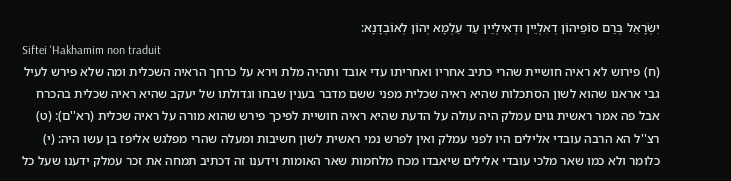יִשְׂרָאֵל בְּרַם סוֹפֵיהוֹן דְאִלְיֵין וּדְאִילְיֵין עַד עַלְמָא יְהוֹן לְאוֹבְדָנָא:
Siftei 'Hakhamim non traduit
(ח) פירוש לא ראיה חושיית שהרי כתיב אחריו ואחריתו עדי אובד ותהיה מלת וירא על כרחך הראיה השכלית ומה שלא פירש לעיל גבי אראנו שהוא לשון הסתכלות שהיא ראיה שכלית מפני ששם מדבר בענין שבחו וגדולתו של יעקב שהיא ראיה שכלית בהכרח אבל פה אמר ראשית גוים עמלק היה עולה על הדעת שהיא ראיה חושיית לפיכך פירש שהוא מורה על ראיה שכלית (רא''ם): (ט) רצ''ל הא הרבה עובדי אלילים היו לפני עמלק ואין לפרש נמי ראשית לשון חשיבות ומעלה שהרי מפלגש אליפז בן עשו היה: (י) כלומר ולא כמו שאר מלכי עובדי אלילים שיאבדו מכח מלחמות שאר האומות וידענו זה דכתיב תמחה את זכר עמלק ידענו שעל כל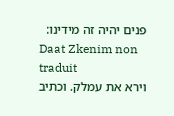פנים יהיה זה מידינו:
Daat Zkenim non traduit
וירא את עמלק. וכתיב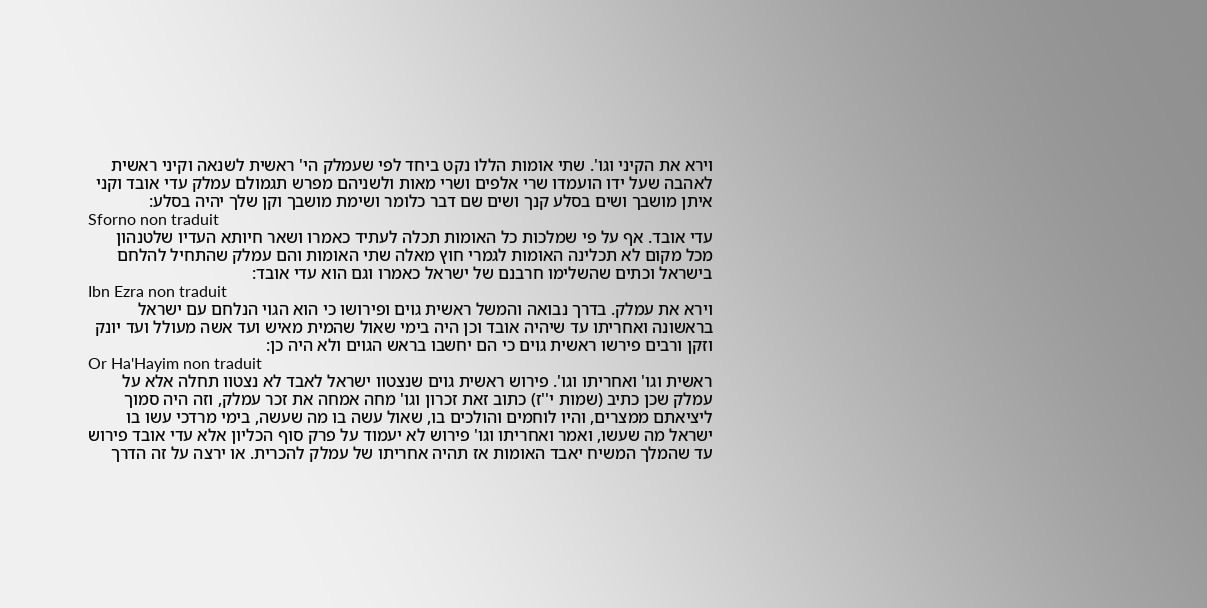וירא את הקיני וגו'. שתי אומות הללו נקט ביחד לפי שעמלק הי' ראשית לשנאה וקיני ראשית לאהבה שעל ידו הועמדו שרי אלפים ושרי מאות ולשניהם מפרש תגמולם עמלק עדי אובד וקני איתן מושבך ושים בסלע קנך ושים שם דבר כלומר ושימת מושבך וקן שלך יהיה בסלע:
Sforno non traduit
עדי אובד. אף על פי שמלכות כל האומות תכלה לעתיד כאמרו ושאר חיותא העדיו שלטנהון מכל מקום לא תכלינה האומות לגמרי חוץ מאלה שתי האומות והם עמלק שהתחיל להלחם בישראל וכתים שהשלימו חרבנם של ישראל כאמרו וגם הוא עדי אובד:
Ibn Ezra non traduit
וירא את עמלק. בדרך נבואה והמשל ראשית גוים ופירושו כי הוא הגוי הנלחם עם ישראל בראשונה ואחריתו עד שיהיה אובד וכן היה בימי שאול שהמית מאיש ועד אשה מעולל ועד יונק וזקן ורבים פירשו ראשית גוים כי הם יחשבו בראש הגוים ולא היה כן:
Or Ha'Hayim non traduit
ראשית וגו' ואחריתו וגו'. פירוש ראשית גוים שנצטוו ישראל לאבד לא נצטוו תחלה אלא על עמלק שכן כתיב (שמות י''ז) כתוב זאת זכרון וגו' מחה אמחה את זכר עמלק, וזה היה סמוך ליציאתם ממצרים, והיו לוחמים והולכים בו, שאול עשה בו מה שעשה, בימי מרדכי עשו בו ישראל מה שעשו, ואמר ואחריתו וגו' פירוש לא יעמוד על פרק סוף הכליון אלא עדי אובד פירוש עד שהמלך המשיח יאבד האומות אז תהיה אחריתו של עמלק להכרית. או ירצה על זה הדרך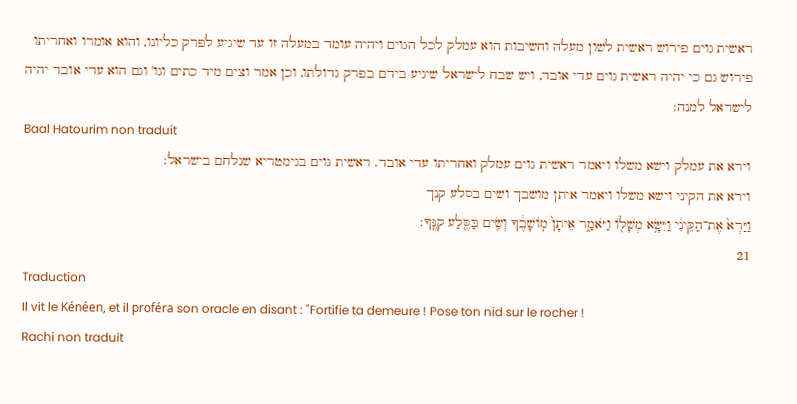ראשית גוים פירוש ראשית לשון מעלה וחשיבות הוא עמלק לכל הגוים ויהיה עומד במעלה זו עד שיגיע לפרק כליונו, והוא אומרו ואחריתו פירוש גם כי יהיה ראשית גוים עדי אובד, ויש שבח לישראל שיגיע בידם בפרק גדולתו, וכן אמר וצים מיד כתים וגו' וגם הוא עדי אובד יהיה לישראל למנה:
Baal Hatourim non traduit
וירא את עמלק וישא משלו ויאמר ראשית גוים עמלק ואחריתו עדי אובד. ראשית גוים בגימטריא שנלחם בישראל:
וירא את הקיני וישא משלו ויאמר איתן מושבך ושים בסלע קנך
וַיַּרְא֙ אֶת־הַקֵּינִ֔י וַיִּשָּׂ֥א מְשָׁל֖וֹ וַיֹּאמַ֑ר אֵיתָן֙ מֽוֹשָׁבֶ֔ךָ וְשִׂ֥ים בַּסֶּ֖לַע קִנֶּֽךָ:
21
Traduction
Il vit le Kénéen, et il proféra son oracle en disant : "Fortifie ta demeure ! Pose ton nid sur le rocher !
Rachi non traduit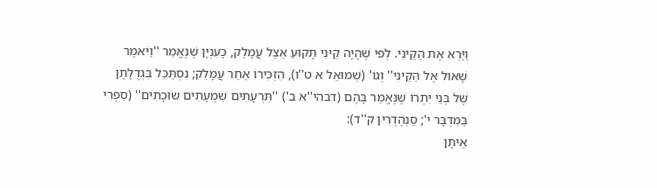וַיַּרְא אֶת הַקֵּינִי. לְפִי שֶׁהָיָה קֵינִי תָּקוּעַ אֵצֶל עֲמָלֵק, כָּעִנְיָן שֶׁנֶּאֱמַר ''וַיֹּאמֶר שָׁאוּל אֶל הַקֵּינִי'' וְגוֹ' (שְׁמוּאֵל א ט''ו), הִזְכִּירוֹ אַחַר עֲמָלֵק; נִסְתַּכֵּל בִּגְדֻלָּתָן שֶׁל בְּנֵי יִתְרוֹ שֶׁנֶּאֱמַר בָּהֶם (דבהי''א ב') ''תִּרְעָתִים שִׁמְעָתִים שׂוּכָתִים'' (סִפְרִי בַּמִּדְבָּר י'; סַנְהֶדְרִין ק''ד):
אֵיתָן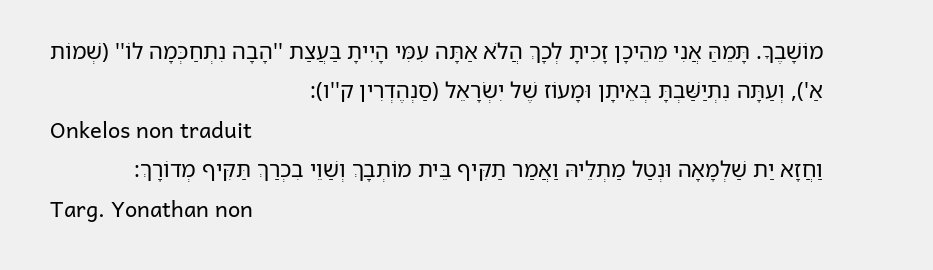מוֹשָׁבֶךָ. תָּמֵהַּ אֲנִי מֵהֵיכָן זָכִיתָ לְכָךְ הֲלֹא אַתָּה עִמִּי הָיִיתָ בַּעֲצַת ''הָבָה נִתְחַכְּמָה לוֹ'' (שְׁמוֹת אַ'), וְעַתָּה נִתְיַשַּׁבְתָּ בְּאֵיתָן וּמָעוֹז שֶׁל יִשְׂרָאֵל (סַנְהֶדְרִין ק''ו):
Onkelos non traduit
וַחֲזָא יַת שַׁלְמָאָה וּנְטַל מַתְלֵיהּ וַאֲמַר תַקִּיף בֵּית מוֹתְבָךְ וְשַׁוֵי בִכְרַךְ תַּקִּיף מְדוֹרָךְ:
Targ. Yonathan non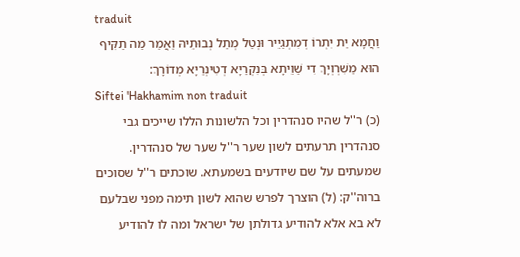traduit
וַחֲמָא יַת יִתְרוֹ דְמִתְגַיֵיר וּנְטַל מְתַל נְבוּתֵיהּ וַאֲמַר מַה תַקִּיף הוּא מַשִׁרְוְיָךְ דִי שַׁוֵיתָא בְּנִקְרַיָא דְטִינְרַיָא מְדוֹרָךְ:
Siftei 'Hakhamim non traduit
(כ) ר''ל שהיו סנהדרין וכל הלשונות הללו שייכים גבי סנהדרין תרעתים לשון שער ר''ל שער של סנהדרין. שמעתים על שם שיודעים בשמעתא. שוכתים ר''ל שסוכים ברוה''ק: (ל) הוצרך לפרש שהוא לשון תימה מפני שבלעם לא בא אלא להודיע גדולתן של ישראל ומה לו להודיע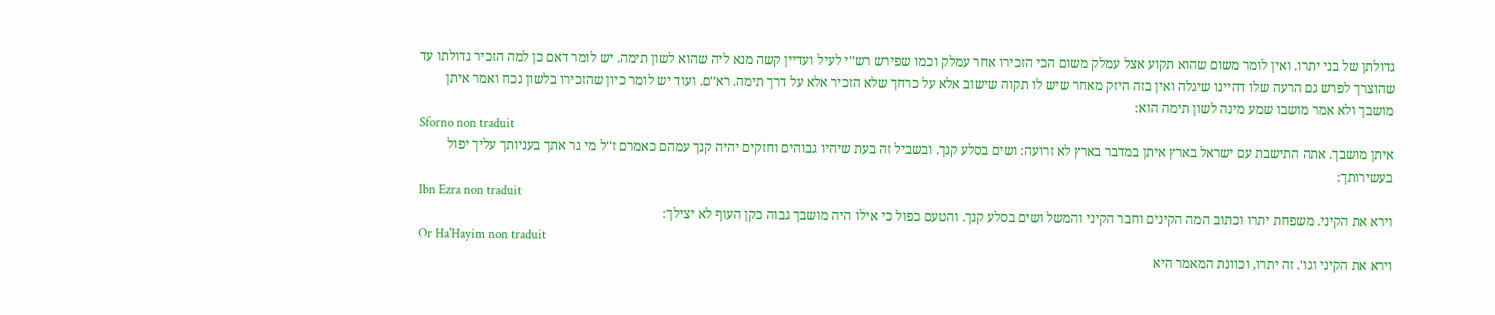גדולתן של בני יתרו. ואין לומר משום שהוא תקוע אצל עמלק משום הכי הזכירו אחר עמלק וכמו שפירש רש''י לעיל ועדיין קשה מנא ליה שהוא לשון תימה. יש לומר דאם כן למה הזכיר גדולתו עד שהוצרך לפרש גם הרעה שלו דהיינו שיגלה ואין בזה היזק מאחר שיש לו תקוה שישוב אלא על כרחך שלא הזכיר אלא על דרך תימה. רא''ם. ועוד יש לומר כיון שהזכירו בלשון נכח ואמר איתן מושבך ולא אמר מושבו שמע מינה לשון תימה הוא:
Sforno non traduit
איתן מושבך. אתה התישבת עם ישראל בארץ איתן במדבר בארץ לא זרועה: ושים בסלע קנך. ובשביל זה בעת שיהיו גבוהים וחזקים יהיה קנך עמהם כאמרם ז''ל מי גר אתך בעניותך עליך יפול בעשירותך:
Ibn Ezra non traduit
וירא את הקיני. משפחת יתרו וכתוב המה הקינים וחבר הקיני והמשל ושים בסלע קנך. והטעם כפול כי אילו היה מושבך גבוה כקן העוף לא יצילך:
Or Ha'Hayim non traduit
וירא את הקיני וגו'. זה יתרו, וכוונת המאמר היא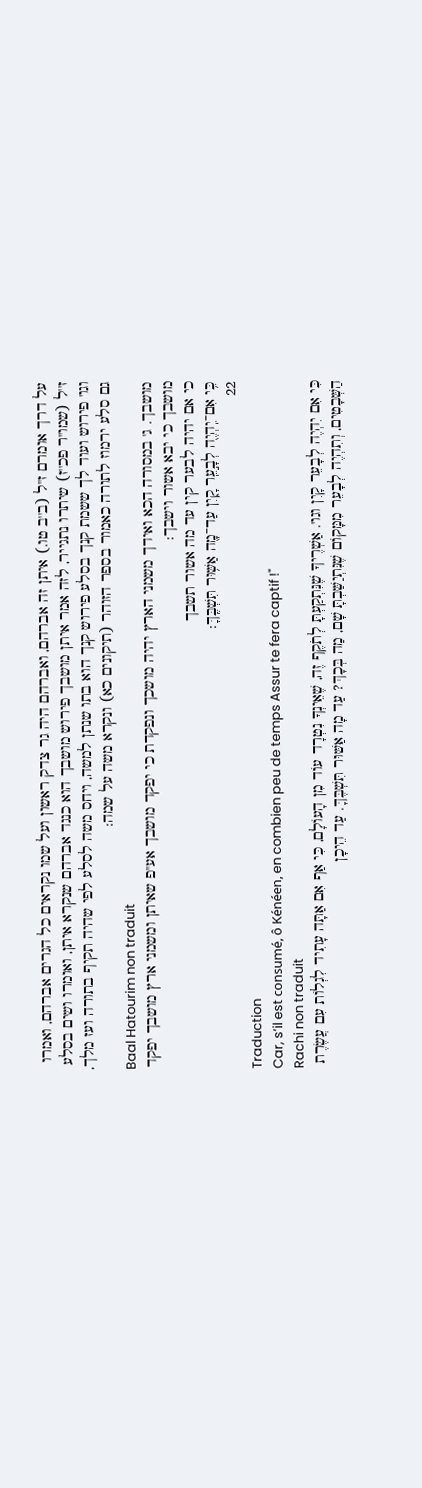על דרך אומרם ז''ל (ב''ב טו.) איתן זה אברהם, ואברהם היה גר צדק ראשון ועל שמו נקראים כל הגרים אברהם, ואמרו ז''ל (שמו''ר פכ''ז) שיתרו נתגייר, לזה אמר איתן מושבך פירוש מושבך הוא כנגד אברהם שנקרא איתן, ואומרו ושים בסלע וגו' פירוש ועוד לך ששמת קנך בסלע פירוש קנך הוא בתו שנתן למשה, ויחס משה לסלע לפי שהיה תקיף בתורה ועז מלך, גם סלע ירמוז לתורה כאמור בספר הזוהר (תיקונים כא) ונקרא משה על שמה:
Baal Hatourim non traduit
מושבך. ג' במסורה הכא ואידך משמני הארץ יהיה מושכך ונפקדת כי יפקד מושבך אע''פ שאיתן ומשמני ארץ מושבך יפקד מושבך כי יבא אשור וישבך:
כי אם יהיה לבער קין עד מה אשור תשבך
כִּ֥י אִם־יִֽהְיֶ֖ה לְבָ֣עֵֽר קָ֑יִן עַד־מָ֖ה אַשּׁ֥וּר תִּשְׁבֶּֽךָּ:
22
Traduction
Car, s’il est consumé, ô Kénéen, en combien peu de temps Assur te fera captif !"
Rachi non traduit
כִּי אִם יִהְיֶה לְבָעֵר קָיִן וגו'. אַשְׁרֶיךָ שֶׁנִּתְקַעְתָּ לְתֹקֶף זֶה, שֶׁאֵינְךָ נִטְרָד עוֹד מִן הָעוֹלָם, כִּי אַף אִם אַתָּה עָתִיד לִגְלוֹת עִם עֲשֶׂרֶת הַשְּׁבָטִים, וְתִהְיֶה לְבָעֵר מִמָּקוֹם שֶׁנִּתְיַשַּׁבְתָּ שָׁם, מַה בְּכָךְ? עַד מָה אַשּׁוּר תִּשְׁבֶּךָּ. עַד הֵיכָן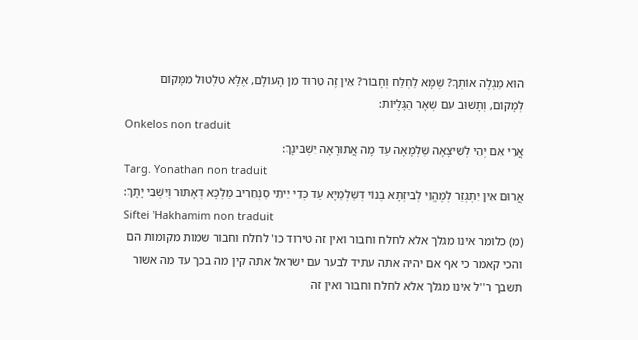הוּא מַגְלֶה אוֹתְךָ? שֶׁמָּא לַחְלַח וְחָבוֹר? אֵין זֶה טֵרוּד מִן הָעוֹלָם, אֶלָּא טִלְטוּל מִמָּקוֹם לְמָקוֹם, וְתָשׁוּב עִם שְׁאָר הַגָּלֻיּוֹת:
Onkelos non traduit
אֲרֵי אִם יְהֵי לְשֵׁיצָאָה שַׁלְמָאָה עַד מָה אֲתוּרָאָה יִשְׁבִּינָךְ:
Targ. Yonathan non traduit
אֲרוּם אִין יִתְגְזַר לְמֶהֱוֵי לְבִיזְתָא בְּנוֹי דְשַׁלְמַיָא עַד כְּדֵי יֵיתֵי סַנְחֵרִיב מַלְכָּא דְאָתּוּר וְיִשְׁבֵּי יָתָךְ:
Siftei 'Hakhamim non traduit
(מ) כלומר אינו מגלך אלא לחלח וחבור ואין זה טירוד כו' לחלח וחבור שמות מקומות הם והכי קאמר כי אף אם יהיה אתה עתיד לבער עם ישראל אתה קין מה בכך עד מה אשור תשבך ר''ל אינו מגלך אלא לחלח וחבור ואין זה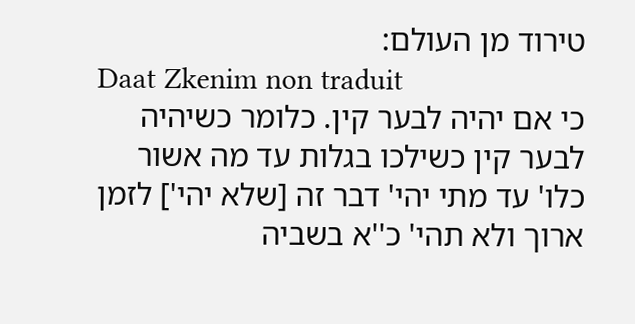טירוד מן העולם:
Daat Zkenim non traduit
כי אם יהיה לבער קין. כלומר כשיהיה לבער קין כשילכו בגלות עד מה אשור כלו' עד מתי יהי' דבר זה [שלא יהי'] לזמן ארוך ולא תהי' כ''א בשביה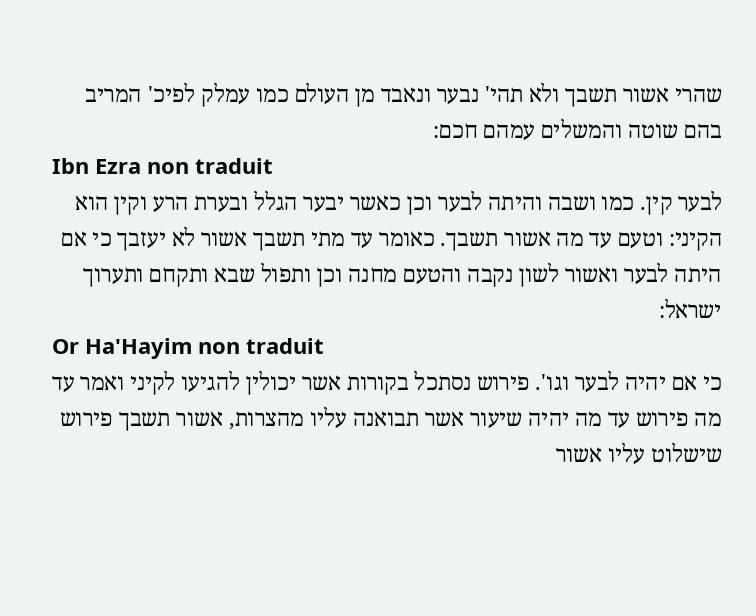שהרי אשור תשבך ולא תהי' נבער ונאבד מן העולם כמו עמלק לפיכ' המריב בהם שוטה והמשלים עמהם חכם:
Ibn Ezra non traduit
לבער קין. כמו ושבה והיתה לבער וכן כאשר יבער הגלל ובערת הרע וקין הוא הקיני: וטעם עד מה אשור תשבך. כאומר עד מתי תשבך אשור לא יעזבך כי אם היתה לבער ואשור לשון נקבה והטעם מחנה וכן ותפול שבא ותקחם ותערוך ישראל:
Or Ha'Hayim non traduit
כי אם יהיה לבער וגו'. פירוש נסתכל בקורות אשר יכולין להגיעו לקיני ואמר עד מה פירוש עד מה יהיה שיעור אשר תבואנה עליו מהצרות, אשור תשבך פירוש שישלוט עליו אשור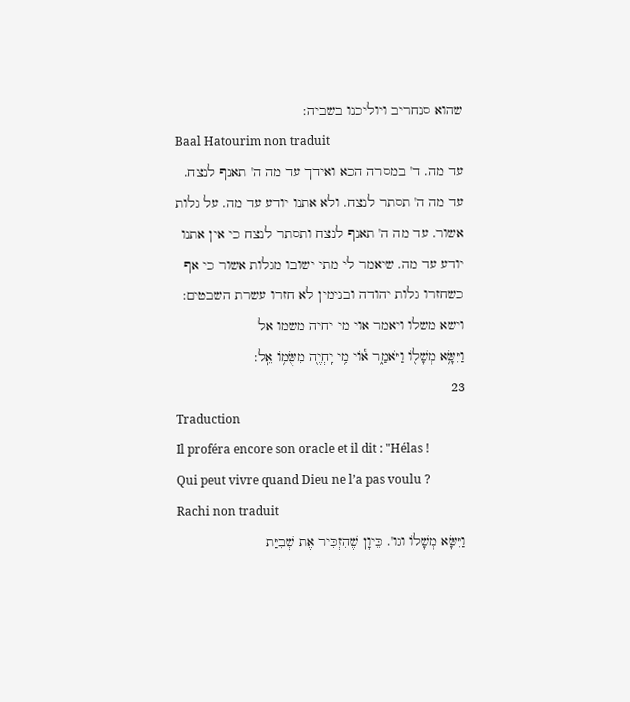שהוא סנחריב ויוליכנו בשביה:
Baal Hatourim non traduit
עד מה. ד' במסרה הכא ואידך עד מה ה' תאנף לנצח. עד מה ה' תסתר לנצח. ולא אתנו יודע עד מה. על גלות אשור. עד מה ה' תאנף לנצח ותסתר לנצח כי אין אתנו יודע עד מה. שיאמר לי מתי ישובו מגלות אשור כי אף כשחזרו גלות יהודה ובנימין לא חזרו עשרת השבטים:
וישא משלו ויאמר אוי מי יחיה משמו אל
וַיִּשָּׂ֥א מְשָׁל֖וֹ וַיֹּאמַ֑ר א֕וֹי מִ֥י יִֽחְיֶ֖ה מִשֻּׂמ֥וֹ אֵֽל:
23
Traduction
Il proféra encore son oracle et il dit : "Hélas ! Qui peut vivre quand Dieu ne l’a pas voulu ?
Rachi non traduit
וַיִּשָּׂא מְשָׁלוֹ וגו'. כֵּיוָן שֶׁהִזְכִּיר אֶת שְׁבִיַּת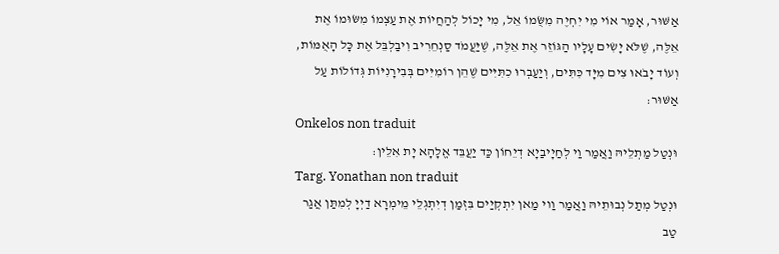אַשּׁוּר, אָמַר אוֹי מִי יִחְיֶה מִשֻּׂמוֹ אֵל, מִי יָכוֹל לְהַחֲיוֹת אֶת עַצְמוֹ מִשּׂוּמוֹ אֶת אֵלֶּה, שֶׁלֹּא יָשִׂים עָלָיו הַגּוֹזֵר אֶת אֵלֶּה, שֶׁיַּעֲמֹד סַנְחֵרִיב וִיבַלְבֵּל אֶת כָּל הָאֻמּוֹת, וְעוֹד יָבֹאוּ צִים מִיָּד כִּתִּים, וְיַעַבְרוּ כִתִּיִּים שֶׁהֵן רוֹמִיִּים בְּבִירָנִיּוֹת גְּדוֹלוֹת עַל אַשּׁוּר:
Onkelos non traduit
וּנְטַל מַתְלֵיהּ וַאֲמַר וַי לְחַיָיבַיָא דְיֵחוֹן כַּד יַעֲבֵּד אֱלָהָא יָת אִלֵין:
Targ. Yonathan non traduit
וּנְטַל מְתַל נְבוּתֵיהּ וַאֲמַר וַוי מַאן יִתְקְיַים בִּזְמַן דְיִתְגְלֵי מֵימְרָא דַיְיָ לְמִתַּן אֲגַר טַב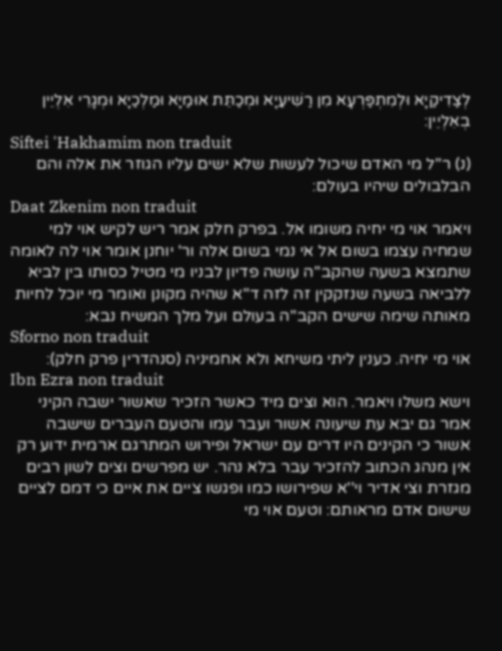לְצַדִיקַיָא וּלְמִתְפַּרְעָא מִן רַשִׁיעַיָא וּמְכַתֵּת אוּמַיָא וּמַלְכַיָא וּמְגָרֵי אִלְיֵין בְאִלְיֵין:
Siftei 'Hakhamim non traduit
(נ) ר''ל מי האדם שיכול לעשות שלא ישים עליו הגוזר את אלה והם הבלבולים שיהיו בעולם:
Daat Zkenim non traduit
ויאמר אוי מי יחיה משומו אל. בפרק חלק אמר ריש לקיש אוי למי שמחיה עצמו בשום אל אי נמי בשום אלה ור' יוחנן אומר אוי לה לאומה שתמצא בשעה שהקב''ה עושה פדיון לבניו מי מטיל כסותו בין לביא ללביאה בשעה שנזקקין זה לזה ד''א שהיה מקונן ואומר מי יוכל לחיות מאותה שימה שישים הקב''ה בעולם ועל מלך המשיח נבא:
Sforno non traduit
אוי מי יחיה. כענין ליתי משיחא ולא אחמיניה (סנהדרין פרק חלק):
Ibn Ezra non traduit
וישא משלו ויאמר. הוא וצים מיד כאשר הזכיר שאשור ישבה הקיני אמר גם יבא עת שיעונה אשור ועבר עמו והטעם העברים שישבה אשור כי הקינים היו דרים עם ישראל ופירוש המתרגם ארמית ידוע רק אין מנהג הכתוב להזכיר עבר בלא נהר. יש מפרשים וצים לשון רבים מגזרת וצי אדיר וי''א שפירושו כמו ופגשו ציים את איים כי דמם לציים שישום אדם מראותם: וטעם אוי מי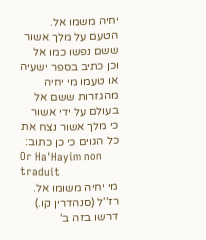יחיה משמו אל. הטעם על מלך אשור ששם נפשו כמו אל וכן כתיב בספר ישעיה או טעמו מי יחיה מהגזרות ששם אל בעולם על ידי אשור כי מלך אשור נצח את כל הגוים כי כן כתוב:
Or Ha'Hayim non traduit
מי יחיה משומו אל. רז''ל (סנהדרין קו.) דרשו בזה ב'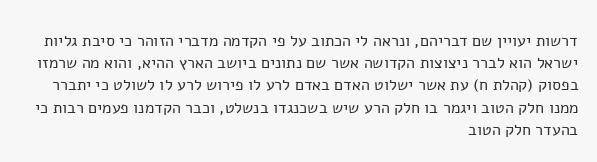דרשות יעויין שם דבריהם, ונראה לי הכתוב על פי הקדמה מדברי הזוהר כי סיבת גליות ישראל הוא לברר ניצוצות הקדושה אשר שם נתונים ביושב הארץ ההיא, והוא מה שרמזו בפסוק (קהלת ח) עת אשר ישלוט האדם באדם לרע לו פירוש לרע לו לשולט כי יתברר ממנו חלק הטוב ויגמר בו חלק הרע שיש בשכנגדו בנשלט, וכבר הקדמנו פעמים רבות כי בהעדר חלק הטוב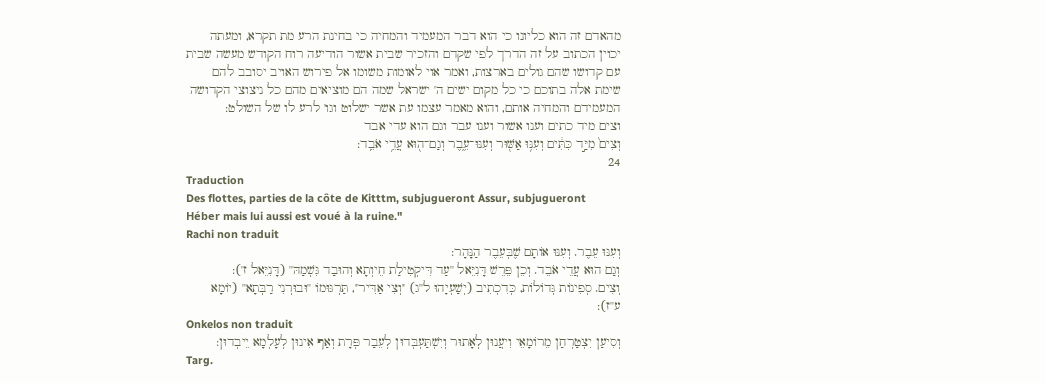מהאדם זה הוא כליונו כי הוא דבר המעמיד והמחיה כי בחינת הרע מת תקרא, ומעתה יכוין הכתוב על זה הדרך לפי שקדם והזכיר שבית אשור הודיעה רוח הקודש מעשה שבית עם קדושו שהם גולים בארצות, ואמר אוי לאומות משומו אל פירוש האויב יסובב להם שימת אלה בתוכם כי כל מקום ישים ה' ישראל שמה הם מוציאים מהם כל ניצוצי הקדושה המעמידם והמחיה אותם, והוא מאמר עצמו עת אשר ישלוט וגו' לרע לו של השולט:
וצים מיד כתים וענו אשור וענו עבר וגם הוא עדי אבד
וְצִים֙ מִיַּ֣ד כִּתִּ֔ים וְעִנּ֥וּ אַשּׁ֖וּר וְעִנּוּ־עֵ֑בֶר וְגַם־ה֖וּא עֲדֵ֥י אֹבֵֽד:
24
Traduction
Des flottes, parties de la côte de Kitttm, subjugueront Assur, subjugueront Héber mais lui aussi est voué à la ruine."
Rachi non traduit
וְעִנּוּ עֵבֶר. וְעִנּוּ אוֹתָם שֶׁבְּעֵבֶר הַנָּהָר:
וְגַם הוּא עֲדֵי אֹבֵד. וְכֵן פֵּרֵשׁ דָּנִיֵּאל ''עַד דִּיקְטִילַת חֵיוְתָא וְהוּבַד גִּשְׁמַהּ'' (דָּנִיֵּאל ז'):
וְצִים. סְפִינוֹת גְּדוֹלוֹת, כְּדִכְתִיב (יְשַׁעְיָהוּ ל''ג) ''וְצִי אַדִּיר'', תַּרְגּוּמוֹ ''וּבוּרְנִי רַבְּתָא'' (יוֹמָא ע''ז):
Onkelos non traduit
וְסִיעַן יִצְטַרְחַן מֵרוֹמָאֵי וִיעֲנוּן לְאָתוּר וְיִשְׁתַּעְבְּדוּן לְעֵבַר פְּרָת וְאַף אִינוּן לְעָלְמָא יֵיבְדוּן:
Targ.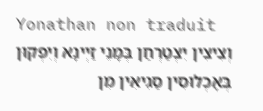Yonathan non traduit
וְצִיצִין יִצְטַרְחַן בְּמָנֵי זַיְינָא וְיִפְקוּן בְּאָכְלוּסִין סַגִיאִין מִן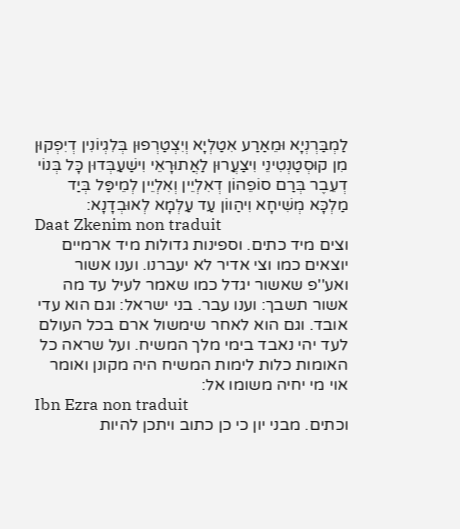לַמְבַּרְנְיָא וּמֵאַרַע אִטַלְיָא וְיִצְטַרְפוּן בְּלִגְיוֹנִין דְיִפְקוּן מִן קוּסְטַנְטִינֵי וִיצַעֲרוּן לַאֲתוּרָאֵי וִישַׁעַבְּדוּן כָּל בְּנוֹי דְעֵבֶר בְּרַם סוֹפֵהוֹן דְאִלְיֵין וְאִלְיֵין לְמֵיפַּל בְּיַד מַלְכָּא מְשִׁיחָא וִיהַווֹן עַד עַלְמָא לְאוּבְדָנָא:
Daat Zkenim non traduit
וצים מיד כתים. וספינות גדולות מיד ארמיים יוצאים כמו וצי אדיר לא יעברנו. וענו אשור ואע''פ שאשור יגדל כמו שאמר לעיל עד מה אשור תשבך: וענו עבר. בני ישראל: וגם הוא עדי אובד. וגם הוא לאחר שימשול ארם בכל העולם לעד יהי נאבד בימי מלך המשיח. ועל שראה כל האומות כלות לימות המשיח היה מקונן ואומר אוי מי יחיה משומו אל:
Ibn Ezra non traduit
וכתים. מבני יון כי כן כתוב ויתכן להיות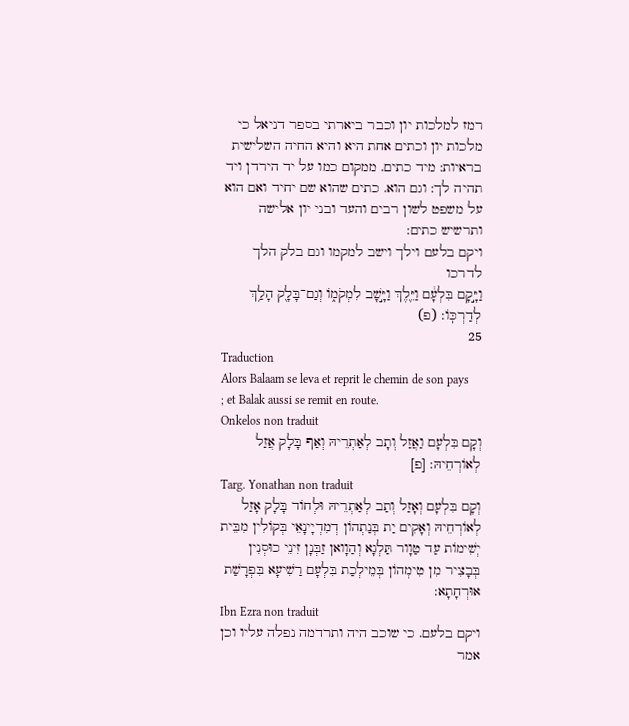רמז למלכות יון וכבר ביארתי בספר דניאל כי מלכות יון וכתים אחת היא והיא החיה השלישית בראיות: מיד כתים. ממקום כמו על יד הירדן ויד תהיה לך: וגם הוא. כתים שהוא שם יחיד ואם הוא על משפט לשון רבים והעד ובני יון אלישה ותרשיש כתים:
ויקם בלעם וילך וישב למקמו וגם בלק הלך לדרכו
וַיָּ֣קָם בִּלְעָ֔ם וַיֵּ֖לֶךְ וַיָּ֣שָׁב לִמְקֹמ֑וֹ וְגַם־בָּלָ֖ק הָלַ֥ךְ לְדַרְכּֽוֹ: (פ)
25
Traduction
Alors Balaam se leva et reprit le chemin de son pays ; et Balak aussi se remit en route.
Onkelos non traduit
וְקָם בִּלְעָם וַאֲזַל וְתָב לְאַתְרֵיהּ וְאַף בָּלָק אֲזַל לְאוֹרְחֵיהּ: [פ]
Targ. Yonathan non traduit
וְקָם בִּלְעָם וְאָזַל וְתַב לְאַתְרֵיהּ וּלְחוֹד בָּלָק אָזַל לְאוֹרְחֵיהּ וְאָקִים יַת בְּנַתְהוֹן דְמִדְיָינָאֵי בְּקוֹלִין מִבֵּית יְשִׁימוֹת עַד טַוָור תַּלְגָא וְהַוָואן זַבְּנָן זִינֵי כוּסְנִין בְּבָצִיר מִן טִימְהוֹן בְּמֵילְכַת בִּלְעָם רַשִׁיעָא בִּפְרָשַׁת אוּרְחָתָא:
Ibn Ezra non traduit
ויקם בלעם. כי שוכב היה ותרדמה נפלה עליו וכן אמר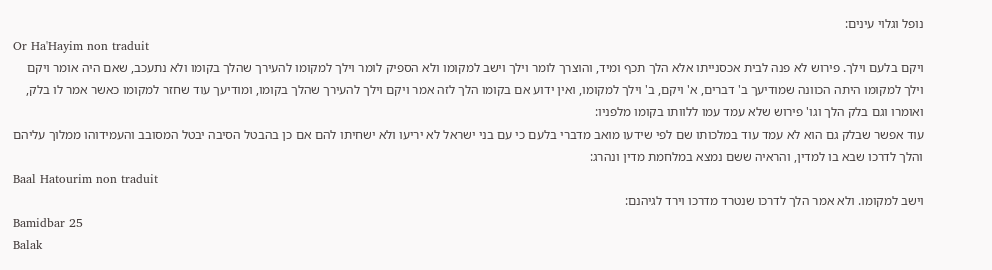נופל וגלוי עינים:
Or Ha'Hayim non traduit
ויקם בלעם וילך. פירוש לא פנה לבית אכסנייתו אלא הלך תכף ומיד, והוצרך לומר וילך וישב למקומו ולא הספיק לומר וילך למקומו להעירך שהלך בקומו ולא נתעכב, שאם היה אומר ויקם וילך למקומו היתה הכוונה שמודיעך ב' דברים, א' ויקם, ב' וילך למקומו, ואין ידוע אם בקומו הלך לזה אמר ויקם וילך להעירך שהלך בקומו, ומודיעך עוד שחזר למקומו כאשר אמר לו בלק, ואומרו וגם בלק הלך וגו' פירוש שלא עמד עמו ללוותו בקומו מלפניו:
עוד אפשר שבלק גם הוא לא עמד עוד במלכותו שם לפי שידעו מואב מדברי בלעם כי עם בני ישראל לא יריעו ולא ישחיתו להם אם כן בהבטל הסיבה יבטל המסובב והעמידוהו ממלוך עליהם והלך לדרכו שבא בו למדין, והראיה ששם נמצא במלחמת מדין ונהרג:
Baal Hatourim non traduit
וישב למקומו. ולא אמר הלך לדרכו שנטרד מדרכו וירד לגיהנם:
Bamidbar 25
Balak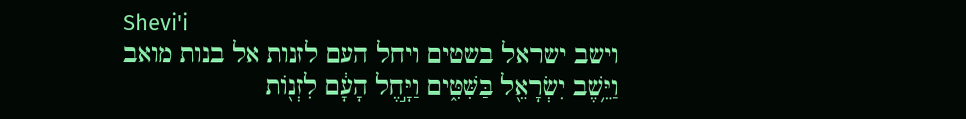Shevi'i
וישב ישראל בשטים ויחל העם לזנות אל בנות מואב
וַיֵּ֥שֶׁב יִשְׂרָאֵ֖ל בַּשִּׁטִּ֑ים וַיָּ֣חֶל הָעָ֔ם לִזְנ֖וֹת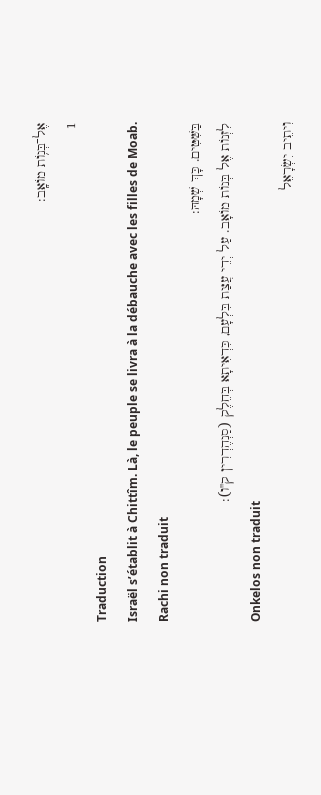אֶל־בְּנ֥וֹת מוֹאָֽב:
1
Traduction
Israël s’établit à Chittîm. Là, le peuple se livra à la débauche avec les filles de Moab.
Rachi non traduit
בַּשִּׁטִּים. כָּךְ שְׁמָהּ:
לִזְנוֹת אֶל בְּנוֹת מוֹאָב. עַל יְדֵי עֲצַת בִּלְעָם, כִּדְאִיתָא בְּחֵלֶק (סַנְהֶדְרִין ק''ו):
Onkelos non traduit
וִיתֵיב יִשְׂרָאֵל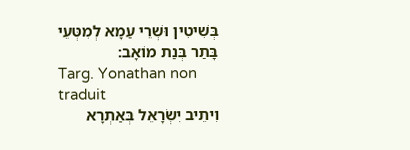בְּשִׁיטִין וּשְׁרֵי עַמָא לְמִטְּעֵי בָּתַר בְּנַת מוֹאָב:
Targ. Yonathan non traduit
וִיתֵיב יִשְׂרָאֵל בְּאַתְרָא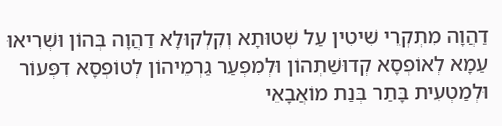דַהֲוָה מִתְקְרֵי שִׁיטִין עַל שְׁטוּתָא וְקִלְקוּלָא דַהֲוָה בְּהוֹן וּשְׁרִיאוּ עַמָא לְאוֹפְסָא קְדוּשַׁתְהוֹן וּלְמִפְעַר גַרְמֵיהוֹן לְטוֹפְסָא דִפְּעוֹר וּלְמַטְעִית בָּתַר בְּנַת מוֹאֲבָאֵי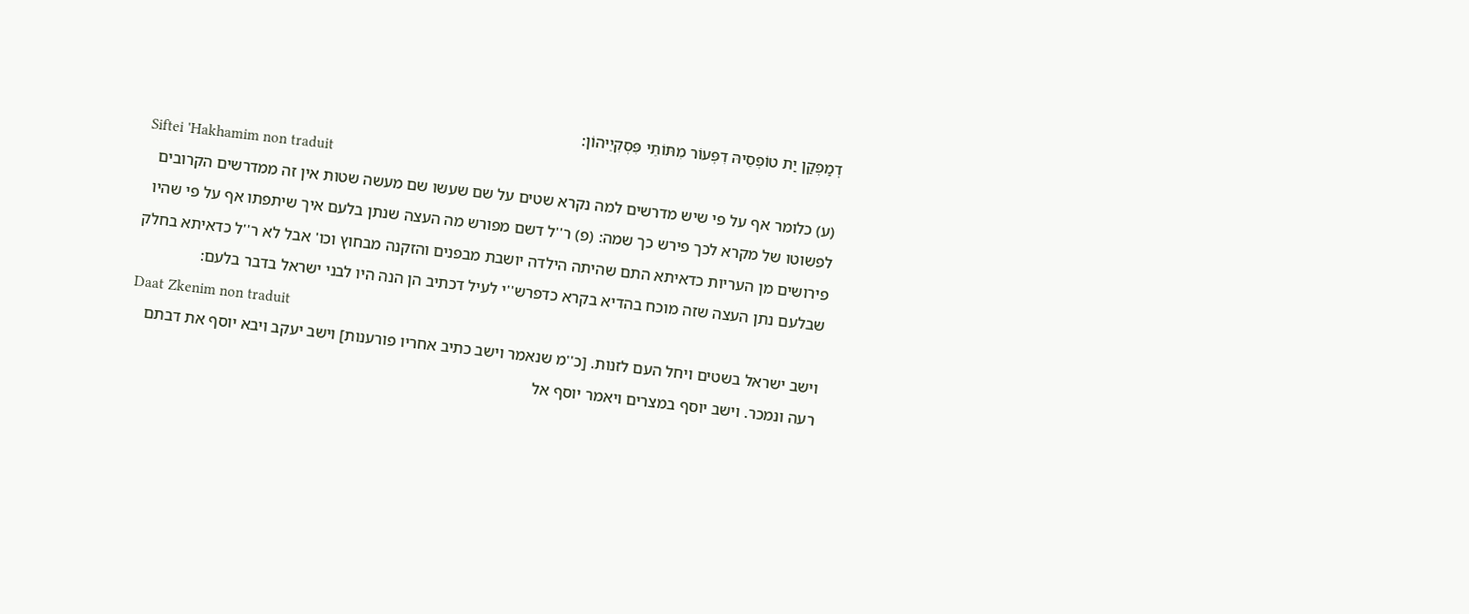דְמַפְקַן יַת טוֹפְסֵיהּ דִפְּעוֹר מִתּוֹתֵי פִּסְקִיֵיהוֹן:
Siftei 'Hakhamim non traduit
(ע) כלומר אף על פי שיש מדרשים למה נקרא שטים על שם שעשו שם מעשה שטות אין זה ממדרשים הקרובים לפשוטו של מקרא לכך פירש כך שמה: (פ) ר''ל דשם מפורש מה העצה שנתן בלעם איך שיתפתו אף על פי שהיו פירושים מן העריות כדאיתא התם שהיתה הילדה יושבת מבפנים והזקנה מבחוץ וכו' אבל לא ר''ל כדאיתא בחלק שבלעם נתן העצה שזה מוכח בהדיא בקרא כדפרש''י לעיל דכתיב הן הנה היו לבני ישראל בדבר בלעם:
Daat Zkenim non traduit
וישב ישראל בשטים ויחל העם לזנות. [כ''מ שנאמר וישב כתיב אחריו פורענות] וישב יעקב ויבא יוסף את דבתם רעה ונמכר. וישב יוסף במצרים ויאמר יוסף אל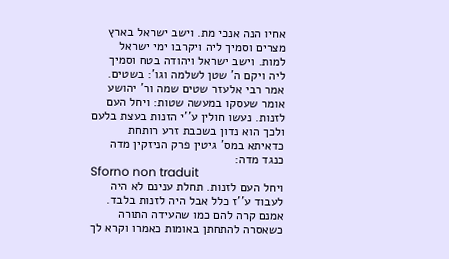אחיו הנה אנכי מת. וישב ישראל בארץ מצרים וסמיך ליה ויקרבו ימי ישראל למות. וישב ישראל ויהודה בטח וסמיך ליה ויקם ה' שטן לשלמה וגו': בשטים. אמר רבי אלעזר שטים שמה ור' יהושע אומר שעסקו במעשה שטות: ויחל העם לזנות. נעשו חולין ע''י הזנות בעצת בלעם ולכך הוא נדון בשכבת זרע רותחת כדאיתא במס' גיטין פרק הניזקין מדה כנגד מדה:
Sforno non traduit
ויחל העם לזנות. תחלת ענינם לא היה לעבוד ע''ז כלל אבל היה לזנות בלבד. אמנם קרה להם כמו שהעידה התורה כשאסרה להתחתן באומות כאמרו וקרא לך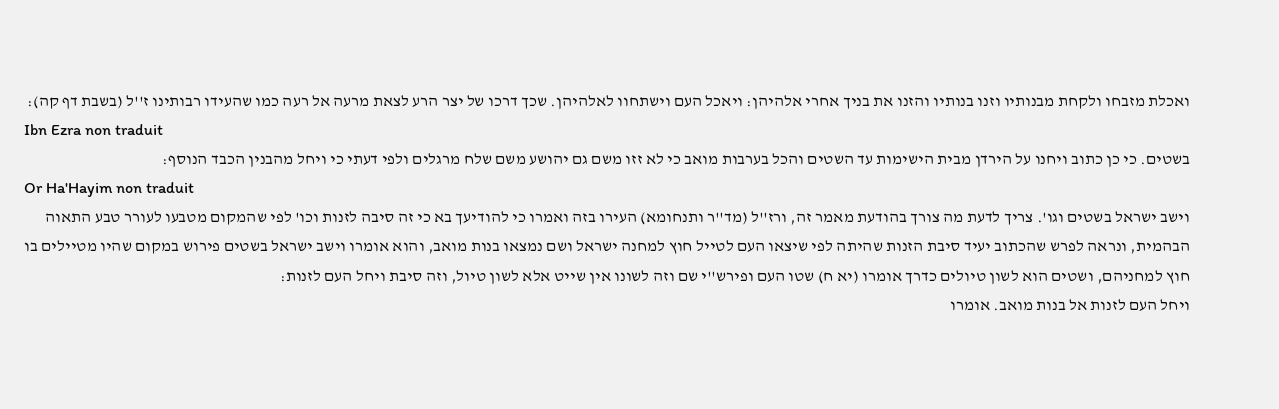ואכלת מזבחו ולקחת מבנותיו וזנו בנותיו והזנו את בניך אחרי אלהיהן: ויאכל העם וישתחוו לאלהיהן. שכך דרכו של יצר הרע לצאת מרעה אל רעה כמו שהעידו רבותינו ז''ל (בשבת דף קה):
Ibn Ezra non traduit
בשטים. כי כן כתוב ויחנו על הירדן מבית הישימות עד השטים והכל בערבות מואב כי לא זזו משם גם יהושע משם שלח מרגלים ולפי דעתי כי ויחל מהבנין הכבד הנוסף:
Or Ha'Hayim non traduit
וישב ישראל בשטים וגו'. צריך לדעת מה צורך בהודעת מאמר זה, ורז''ל (מד''ר ותנחומא) העירו בזה ואמרו כי להודיעך בא כי זה סיבה לזנות וכו' לפי שהמקום מטבעו לעורר טבע התאוה הבהמית, ונראה לפרש שהכתוב יעיד סיבת הזנות שהיתה לפי שיצאו העם לטייל חוץ למחנה ישראל ושם נמצאו בנות מואב, והוא אומרו וישב ישראל בשטים פירוש במקום שהיו מטיילים בו חוץ למחניהם, ושטים הוא לשון טיולים כדרך אומרו (יא ח) שטו העם ופירש''י שם וזה לשונו אין שייט אלא לשון טיול, וזה סיבת ויחל העם לזנות:
ויחל העם לזנות אל בנות מואב. אומרו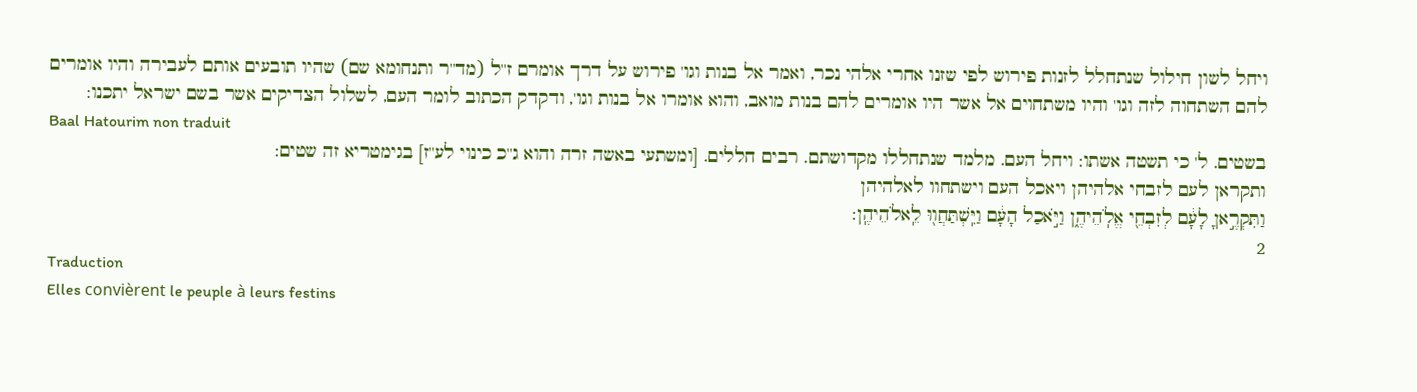ויחל לשון חילול שנתחלל לזנות פירוש לפי שזנו אחרי אלהי נכר, ואמר אל בנות וגו' פירוש על דרך אומרם ז''ל (מד''ר ותנחומא שם) שהיו תובעים אותם לעבירה והיו אומרים להם השתחוה לזה וגו' והיו משתחוים אל אשר היו אומרים להם בנות מואב, והוא אומרו אל בנות וגו', ודקדק הכתוב לומר העם, לשלול הצדיקים אשר בשם ישראל יתכנו:
Baal Hatourim non traduit
בשטים. ל' כי תשטה אשתו: ויחל העם. מלמד שנתחללו מקדושתם. רבים חללים. [ומשתעי באשה זרה והוא ג''כ כינוי לע''ז] בגימטריא זה שטים:
ותקראן לעם לזבחי אלהיהן ויאכל העם וישתחוו לאלהיהן
וַתִּקְרֶ֣אןָ לָעָ֔ם לְזִבְחֵ֖י אֱלֹֽהֵיהֶ֑ן וַיֹּ֣אכַל הָעָ֔ם וַיִּֽשְׁתַּחֲו֖וּ לֵֽאלֹהֵיהֶֽן:
2
Traduction
Elles convièrent le peuple à leurs festins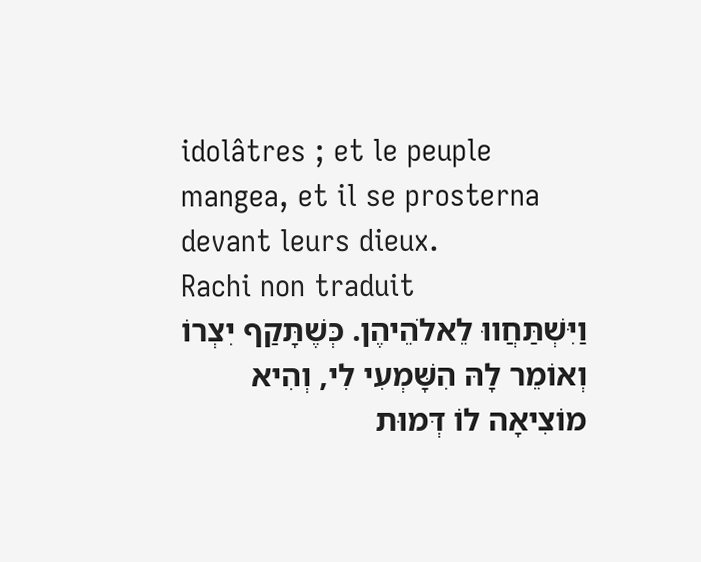idolâtres ; et le peuple mangea, et il se prosterna devant leurs dieux.
Rachi non traduit
וַיִּשְׁתַּחֲווּ לֵאלֹהֵיהֶן. כְּשֶׁתָּקַף יִצְרוֹ וְאוֹמֵר לָהּ הִשָּׁמְעִי לִי, וְהִיא מוֹצִיאָה לוֹ דְּמוּת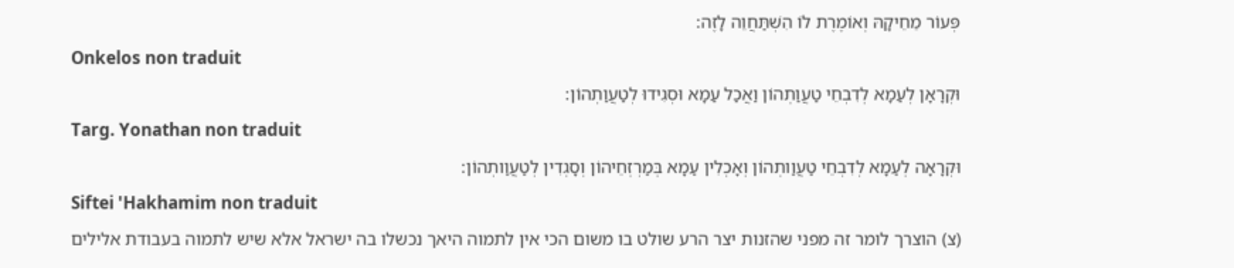פְּעוֹר מֵחֵיקָהּ וְאוֹמֶרֶת לוֹ הִשְׁתַּחֲוֵה לָזֶה:
Onkelos non traduit
וּקְרָאָן לְעַמָא לְדִבְחֵי טַעֲוַתְהוֹן וַאֲכַל עַמָא וּסְגִידוּ לְטַעֲוַתְהוֹן:
Targ. Yonathan non traduit
וּקְרָאָה לְעַמָא לְדִבְחֵי טַעֲוַותְהוֹן וְאָכְלִין עַמָא בְּמַרְזְחֵיהוֹן וְסָגְדִין לְטַעֲוַותְהוֹן:
Siftei 'Hakhamim non traduit
(צ) הוצרך לומר זה מפני שהזנות יצר הרע שולט בו משום הכי אין לתמוה היאך נכשלו בה ישראל אלא שיש לתמוה בעבודת אלילים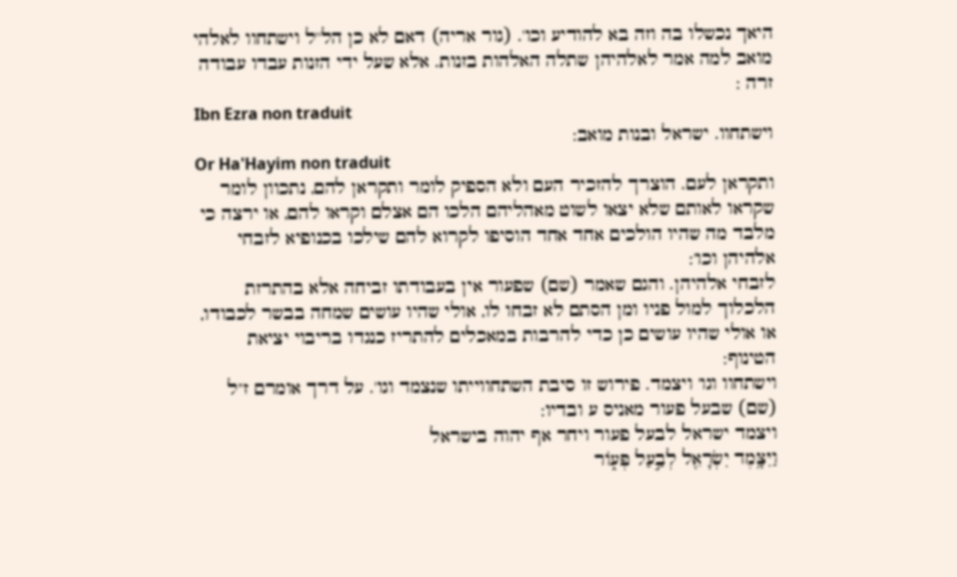היאך נכשלו בה וזה בא להודיע וכו'. (גור אריה) דאם לא כן הל''ל וישתחוו לאלהי מואב למה אמר לאלהיהן שתלה האלהות בזנות. אלא שעל ידי הזנות עבדו עבודה זרה :
Ibn Ezra non traduit
וישתחוו. ישראל ובנות מואב:
Or Ha'Hayim non traduit
ותקראן לעם. הוצרך להזכיר העם ולא הספיק לומר ותקראן להם, נתכוון לומר שקראו לאותם שלא יצאו לשוט מאהליהם הלכו הם אצלם וקראו להם, או ירצה כי מלבד מה שהיו הולכים אחד אחד הוסיפו לקרוא להם שילכו בכנופיא לזבחי אלהיהן וכו':
לזבחי אלהיהן. והגם שאמר (שם) שפעור אין בעבודתו זביחה אלא בהתרזת הלכלוך למול פניו ומן הסתם לא זבחו לו, אולי שהיו עושים שמחה בבשר לכבודו, או אולי שהיו עושים כן כדי להרבות במאכלים להתריז כנגדו בריבוי יציאת הטינוף:
וישתחוו וגו' ויצמד. פירוש זו סיבת השתחווייתו שנצמד וגו'. על דרך אומרם ז''ל (שם) שבעל פעור מאניס ע ובדיו:
ויצמד ישראל לבעל פעור ויחר אף יהוה בישראל
וַיִּצָּ֥מֶד יִשְׂרָאֵ֖ל לְבַ֣עַל פְּע֑וֹר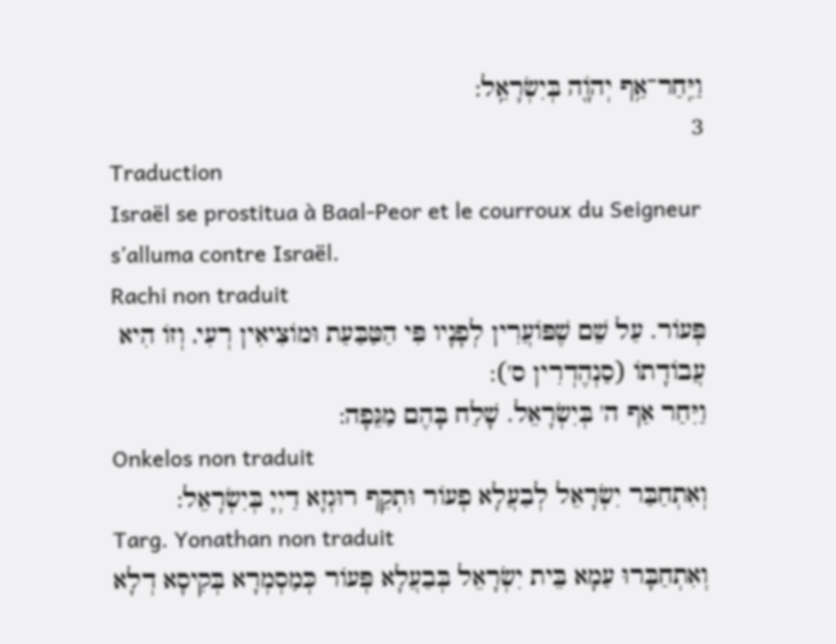וַיִּֽחַר־אַ֥ף יְהֹוָ֖ה בְּיִשְׂרָאֵֽל:
3
Traduction
Israël se prostitua à Baal-Peor et le courroux du Seigneur s’alluma contre Israël.
Rachi non traduit
פְּעוֹר. עַל שֵׁם שֶׁפּוֹעֲרִין לְפָנָיו פִּי הַטַּבַּעַת וּמוֹצִיאִין רְעִי, וְזוֹ הִיא עֲבוֹדָתוֹ (סַנְהֶדְרִין ס'):
וַיִּחַר אַף ה' בְּיִשְׂרָאֵל. שָׁלַח בָּהֶם מַגֵּפָה:
Onkelos non traduit
וְאִתְחַבַּר יִשְׂרָאֵל לְבַעֲלָא פְעוֹר וּתְקֵף רוּגְזָא דַיְיָ בְּיִשְׂרָאֵל:
Targ. Yonathan non traduit
וְאִתְחַבָּרוּ עַמָא בֵּית יִשְׂרָאֵל בְּבַעֲלָא פְּעוֹר כְּמַסְמְרָא בְּקִיסָא דְלָא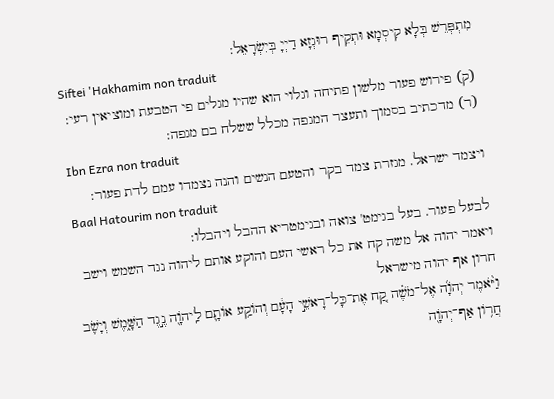מִתְפְּרֵשׁ בְּלָא קִיסְמָא וּתְקֵיף רוּגְזָא דַיְיָ בְּיִשְׂרָאֵל:
Siftei 'Hakhamim non traduit
(ק) פירוש פעור מלשון פתיחה וגלוי הוא שהיו מגלים פי הטבעת ומוציאין רעי: (ר) מדכתיב בסמוך ותעצר המגפה מכלל ששלח בם מגפה:
Ibn Ezra non traduit
ויצמד ישראל. מגזרת צמד בקר והטעם הנשים והנה נצמדו עמם לדת פעור:
Baal Hatourim non traduit
לבעל פעור. בעל בגימט' צואה ובגימטריא ההבל ויהבלו:
ויאמר יהוה אל משה קח את כל ראשי העם והוקע אותם ליהוה נגד השמש וישב חרון אף יהוה מישראל
וַיֹּ֨אמֶר יְהֹוָ֜ה אֶל־מֹשֶׁ֗ה קַ֚ח אֶת־כָּל־רָאשֵׁ֣י הָעָ֔ם וְהוֹקַ֥ע אוֹתָ֛ם לַֽיהֹוָ֖ה נֶ֣גֶד הַשָּׁ֑מֶשׁ וְיָשֹׁ֛ב חֲר֥וֹן אַף־יְהֹוָ֖ה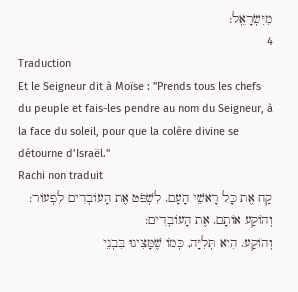מִיִּשְׂרָאֵֽל:
4
Traduction
Et le Seigneur dit à Moïse : "Prends tous les chefs du peuple et fais-les pendre au nom du Seigneur, à la face du soleil, pour que la colère divine se détourne d’Israël."
Rachi non traduit
קַח אֶת כָּל רָאשֵׁי הָעָם. לִשְׁפֹּט אֶת הָעוֹבְדִים לִפְעוֹר:
וְהוֹקַע אוֹתָם. אֶת הָעוֹבְדִים:
וְהוֹקַע. הִיא תְּלִיָּה, כְּמוֹ שֶׁמָּצִינוּ בִּבְנֵי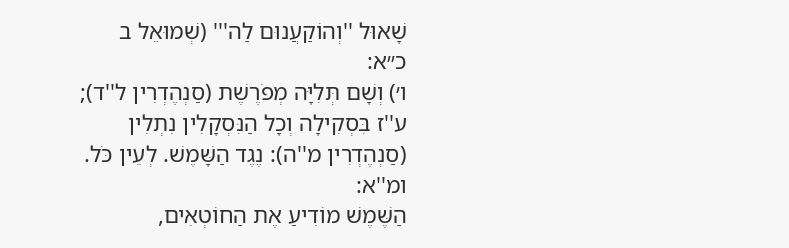שָׁאוּל ''וְהוֹקַעֲנוּם לַה''' (שְׁמוּאֵל ב כ״א:
ו׳) וְשָׁם תְּלִיָּה מְפֹרֶשֶׁת (סַנְהֶדְרִין ל''ד); ע''ז בִּסְקִילָה וְכָל הַנִּסְקָלִין נִתְלִין (סַנְהֶדְרִין מ''ה): נֶגֶד הַשָּׁמֶשׁ. לְעֵין כֹּל. ומ''א:
הַשֶּׁמֶשׁ מוֹדִיעַ אֶת הַחוֹטְאִים,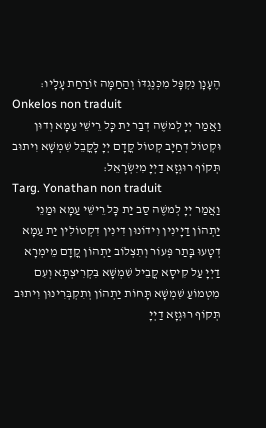הֶעָנָן נִקְפָּל מִכְּנֶגְדּוֹ וְהַחַמָּה זוֹרַחַת עָלָיו:
Onkelos non traduit
וַאֲמַר יְיָ לְמשֶׁה דְבַר יַת כָּל רֵישֵׁי עַמָא וְדוּן וּקְטוֹל דְחַיָב קְטוֹל קֳדָם יְיָ לָקֳבֵל שִׁמְשָׁא וִיתוּב תְּקוֹף רוּגְזָא דַיְיָ מִיִּשְׂרָאֵל:
Targ. Yonathan non traduit
וַאֲמַר יְיָ לְמשֶׁה סַב יַת כָּל רֵישֵׁי עַמָא וּמַנֵי יַתְהוֹן דַיָינִין וִידוֹנוּן דִינִין דִקְטוֹלִין יַת עַמָא דְטָעוּ בָּתַר פְּעוֹר וְתִצְלוֹב יַתְהוֹן קֳדָם מֵימְרָא דַיְיָ עַל קִיסָא קֳבֵיל שִׁמְשָׁא בִּקְרִיצְתָּא וְעִם מִטְמוֹעַ שִׁמְשָׁא תָּחוֹת יַתְהוֹן וְתִקְבְּרִינוּן וִיתוּב תְּקוֹף רוּגְזָא דַיְיָ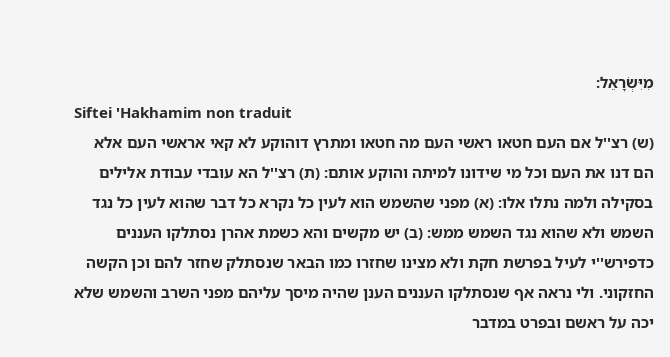מִיִּשְׂרָאֵל:
Siftei 'Hakhamim non traduit
(ש) רצ''ל אם העם חטאו ראשי העם מה חטאו ומתרץ דוהוקע לא קאי אראשי העם אלא הם דנו את העם וכל מי שידונו למיתה והוקע אותם: (ת) רצ''ל הא עובדי עבודת אלילים בסקילה ולמה נתלו אלו: (א) מפני שהשמש הוא לעין כל נקרא כל דבר שהוא לעין כל נגד השמש ולא שהוא נגד השמש ממש: (ב) יש מקשים והא כשמת אהרן נסתלקו העננים כדפירש''י לעיל בפרשת חקת ולא מצינו שחזרו כמו הבאר שנסתלק שחזר להם וכן הקשה החזקוני. ולי נראה אף שנסתלקו העננים הענן שהיה מיסך עליהם מפני השרב והשמש שלא יכה על ראשם ובפרט במדבר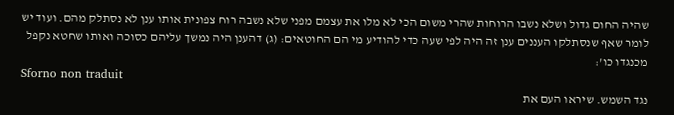שהיה החום גדול ושלא נשבו הרוחות שהרי משום הכי לא מלו את עצמם מפני שלא נשבה רוח צפונית אותו ענן לא נסתלק מהם. ועוד יש לומר שאף שנסתלקו העננים ענן זה היה לפי שעה כדי להודיע מי הם החוטאים: (ג) דהענן היה נמשך עליהם כסוכה ואותו שחטא נקפל מכנגדו כו':
Sforno non traduit
נגד השמש. שיראו העם את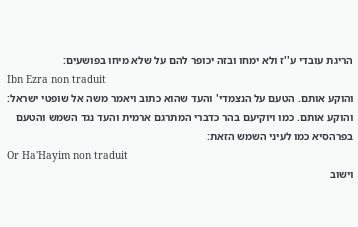הריגת עובדי ע''ז ולא ימחו ובזה יכופר להם על שלא מיחו בפושעים:
Ibn Ezra non traduit
והוקע אותם. הטעם על הנצמדי' והעד שהוא כתוב ויאמר משה אל שופטי ישראל: והוקע אותם. כמו ויוקיעם בהר כדברי המתרגם ארמית והעד נגד השמש והטעם בפרהסיא כמו לעיני השמש הזאת:
Or Ha'Hayim non traduit
וישוב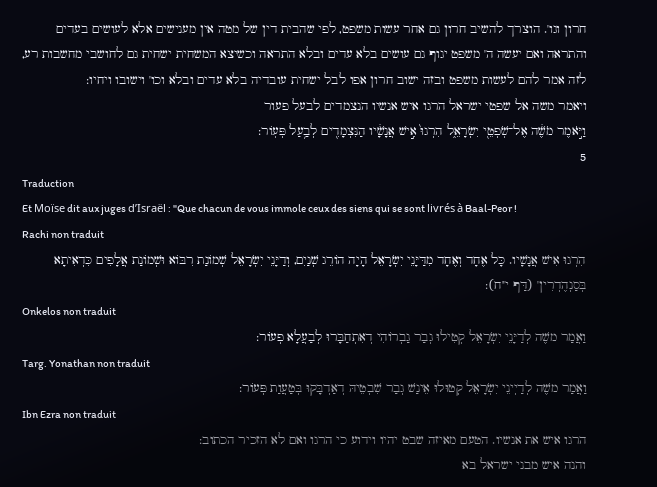חרון וגו'. הוצרך להשיב חרון גם אחר עשות משפט, לפי שהבית דין של מטה אין מענישים אלא לעושים בעדים והתראה ואם יעשה ה' משפט יגוף גם עושים בלא עדים ובלא התראה וכשיצא המשחית ישחית גם לחושבי מחשבות רע, לזה אמר להם לעשות משפט ובזה ישוב חרון אפו לבל ישחית עובדיה בלא עדים ובלא וכו' וישובו ויחיו:
ויאמר משה אל שפטי ישראל הרגו איש אנשיו הנצמדים לבעל פעור
וַיֹּ֣אמֶר מֹשֶׁ֔ה אֶל־שֹֽׁפְטֵ֖י יִשְׂרָאֵ֑ל הִרְגוּ֙ אִ֣ישׁ אֲנָשָׁ֔יו הַנִּצְמָדִ֖ים לְבַ֥עַל פְּעֽוֹר:
5
Traduction
Et Moïse dit aux juges d’Israël : "Que chacun de vous immole ceux des siens qui se sont livrés à Baal-Peor !
Rachi non traduit
הִרְגוּ אִישׁ אֲנָשָׁיו. כָּל אֶחָד וְאֶחָד מִדַּיָּנֵי יִשְׂרָאֵל הָיָה הוֹרֵג שְׁנַיִם, וְדַיָּנֵי יִשְׂרָאֵל שְׁמוֹנַת רִבּוֹא וּשְׁמוֹנַת אֲלָפִים כִּדְאִיתָא בְּסַנְהֶדְרִין' (דַּף י''ח):
Onkelos non traduit
וַאֲמַר משֶׁה לְדַיָּנֵי יִשְׂרָאֵל קְטִילוּ גְבַר גַבְרוֹהִי דְאִתְחַבָּרוּ לְבַעֲלָא פְעוֹר:
Targ. Yonathan non traduit
וַאֲמַר משֶׁה לְדַיְינֵי יִשְׂרָאֵל קְטוּלוּ אֵינַשׁ גְבַר שִׁבְטֵיהּ דְאַדְבָּקוּ בְּטַעֲוַת פְּעוֹר:
Ibn Ezra non traduit
הרגו איש את אנשיו. הטעם מאיזה שבט יהיו וידוע כי הרגו ואם לא הזכיר הכתוב:
והנה איש מבני ישראל בא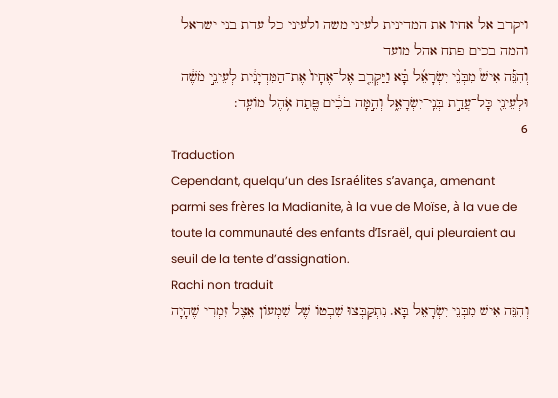ויקרב אל אחיו את המדינית לעיני משה ולעיני כל עדת בני ישראל והמה בכים פתח אהל מועד
וְהִנֵּ֡ה אִישׁ֩ מִבְּנֵ֨י יִשְׂרָאֵ֜ל בָּ֗א וַיַּקְרֵ֤ב אֶל־אֶחָיו֙ אֶת־הַמִּדְיָנִ֔ית לְעֵינֵ֣י מֹשֶׁ֔ה וּלְעֵינֵ֖י כָּל־עֲדַ֣ת בְּנֵֽי־יִשְׂרָאֵ֑ל וְהֵ֣מָּה בֹכִ֔ים פֶּ֖תַח אֹ֥הֶל מוֹעֵֽד:
6
Traduction
Cependant, quelqu’un des Israélites s’avança, amenant parmi ses frères la Madianite, à la vue de Moïse, à la vue de toute la communauté des enfants d’Israël, qui pleuraient au seuil de la tente d’assignation.
Rachi non traduit
וְהִנֵּה אִישׁ מִבְּנֵי יִשְׂרָאֵל בָּא. נִתְקַבְּצוּ שִׁבְטוֹ שֶׁל שִׁמְעוֹן אֵצֶל זִמְרִי שֶׁהָיָה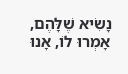נָשִׂיא שֶׁלָּהֶם, אָמְרוּ לוֹ, אָנוּ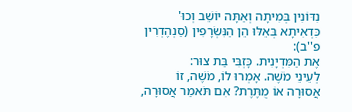נִדּוֹנִין בְּמִיתָה וְאַתָּה יוֹשֵׁב וְכוּ' כִּדְאִיתָא בְּאֵלּוּ הֵן הַנִּשְׂרָפִין (סַנְהֶדְרִין פ''ב):
אֶת הַמִּדְיָנִית. כָּזְבִּי בַּת צוּר:
לְעֵינֵי מֹשֶׁה. אָמְרוּ לוֹ, מֹשֶׁה, זוֹ אֲסוּרָה אוֹ מֻתֶּרֶת? אִם תֹּאמַר אֲסוּרָה,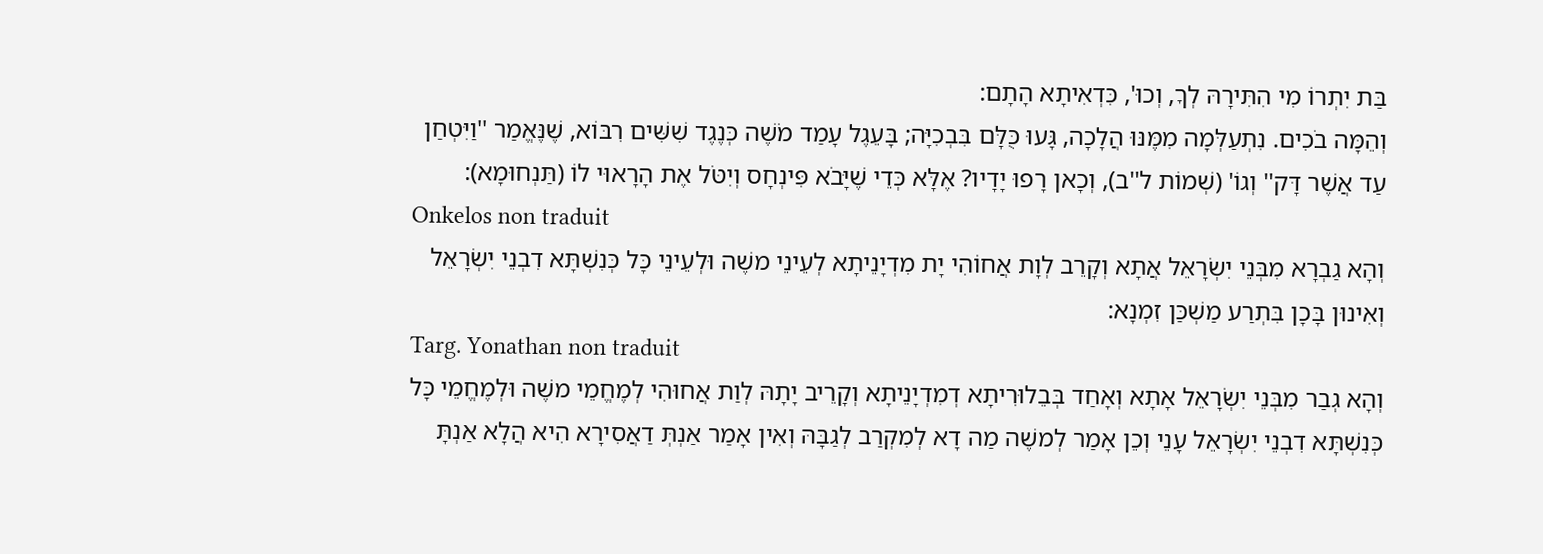בַּת יִתְרוֹ מִי הִתִּירָהּ לְךָ, וְכוּ', כִּדְאִיתָא הָתָם:
וְהֵמָּה בֹכִים. נִתְעַלְּמָה מִמֶּנּוּ הֲלָכָה, גָּעוּ כֻּלָּם בִּבְכִיָּה; בָּעֵגֶל עָמַד מֹשֶׁה כְּנֶגֶד שִׁשִּׁים רִבּוֹא, שֶׁנֶּאֱמַר ''וַיִּטְחַן עַד אֲשֶׁר דָּק'' וְגוֹ' (שְׁמוֹת ל''ב), וְכָאן רָפוּ יָדָיו? אֶלָּא כְּדֵי שֶׁיָּבֹא פִּינְחָס וְיִטֹּל אֶת הָרָאוּי לוֹ (תַּנְחוּמָא):
Onkelos non traduit
וְהָא גַבְרָא מִבְּנֵי יִשְׂרָאֵל אֲתָא וְקָרֵב לְוָת אֲחוֹהִי יָת מִדְיָנֵיתָא לְעֵינֵי משֶׁה וּלְעֵינֵי כָּל כְּנִשְׁתָּא דִבְנֵי יִשְׂרָאֵל וְאִינוּן בָּכָן בִּתְרַע מַשְׁכַּן זִמְנָא:
Targ. Yonathan non traduit
וְהָא גְבַר מִבְּנֵי יִשְׂרָאֵל אָתָא וְאָחַד בְּבֵלוּרִיתָא דְמִדְיָנֵיתָא וְקָרֵיב יָתָהּ לְוַת אֲחוּהִי לְמֶחֱמֵי משֶׁה וּלְמֶחֱמֵי כָּל כְּנִשְׁתָּא דִבְנֵי יִשְׂרָאֵל עָנֵי וְכֵן אָמַר לְמשֶׁה מַה דָא לְמִקְרַב לְגַבָּהּ וְאִין אָמַר אַנְתְּ דַאֲסִירָא הִיא הֲלָא אַנְתָּ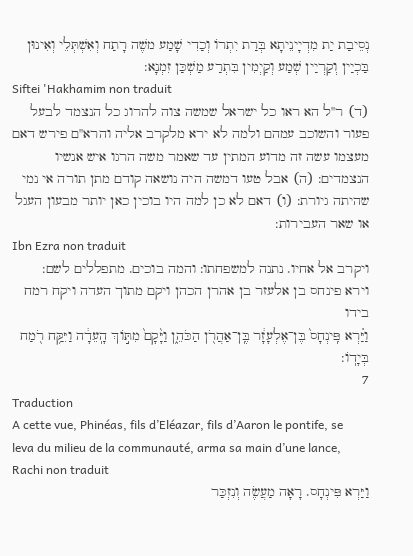נְסֵיבַת יַת מִדְיָינֵיתָא בְּרַת יִתְרוֹ וְכַדִי שָׁמַע משֶׁה רָתַח וְאִשְׁתְּלֵי וְאִינוּן בַּכְיַין וְקַרְיַין שְׁמַע וְקַיְמִין בִּתְרַע מַשְׁכַּן זִמְנָא:
Siftei 'Hakhamim non traduit
(ד) ר''ל הא ראו כל ישראל שמשה צוה להרוג כל הנצמד לבעל פעור והשוכב עמהם ולמה לא ירא מלקרב אליה והרא''ם פירש דאם מעצמו עשה זה מדוע המתין עד שאמר משה הרגו איש אנשיו הנצמדים: (ה) אבל טעו דמשה היה נושאה קודם מתן תורה אי נמי שהיתה גיורת: (ו) דאם לא כן למה היו בוכין כאן יותר מבעון העגל או שאר העבירות:
Ibn Ezra non traduit
ויקרב אל אחיו. נתנה למשפחתו: והמה בוכים. מתפללים לשם:
וירא פינחס בן אלעזר בן אהרן הכהן ויקם מתוך העדה ויקח רמח בידו
וַיַּ֗רְא פִּֽינְחָס֙ בֶּן־אֶלְעָזָ֔ר בֶּֽן־אַהֲרֹ֖ן הַכֹּהֵ֑ן וַיָּ֨קָם֙ מִתּ֣וֹךְ הָֽעֵדָ֔ה וַיִּקַּ֥ח רֹ֖מַח בְּיָדֽוֹ:
7
Traduction
A cette vue, Phinéas, fils d’Eléazar, fils d’Aaron le pontife, se leva du milieu de la communauté, arma sa main d’une lance,
Rachi non traduit
וַיַּרְא פִּינְחָס. רָאָה מַעֲשֶׂה וְנִזְכַּר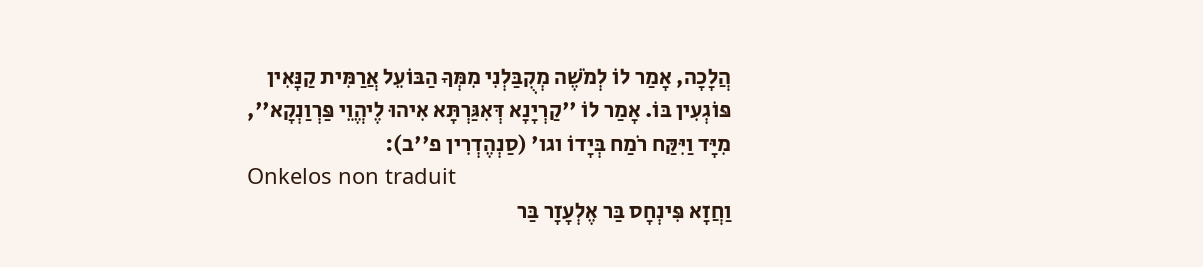הֲלָכָה, אָמַר לוֹ לְמֹשֶׁה מְקֻבַּלְנִי מִמְּךָ הַבּוֹעֵל אֲרַמִּית קַנָּאִין פּוֹגְעִין בּוֹ. אָמַר לוֹ ''קַרְיָנָא דְּאִגַּרְתָּא אִיהוּ לֶיהֱוֵי פַּרְוַנְקָא'', מִיָּד וַיִּקַּח רֹמַח בְּיָדוֹ וגו' (סַנְהֶדְרִין פ''ב):
Onkelos non traduit
וַחֲזָא פִּינְחָס בַּר אֶלְעָזָר בַּר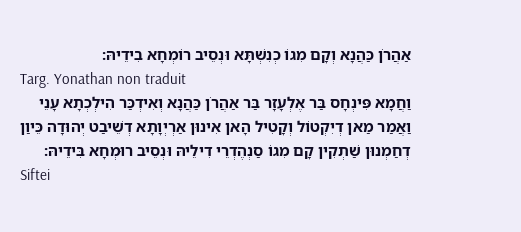אַהֲרֹן כַּהֲנָא וְקָם מִגוֹ כְנִשְׁתָּא וּנְסֵיב רוֹמְחָא בִידֵיהּ:
Targ. Yonathan non traduit
וַחֲמָא פִּינְחָס בַּר אֶלְעָזָר בַּר אַהֲרֹן כַּהֲנָא וְאִידְכַּר הִילְכְתָא עָנֵי וַאֲמַר מַאן דְיִקְטוֹל וְקָטִיל הָאן אִינוּן אַרְיְוָתָא דְשֵׁיבַט יְהוּדָה כֵּיוַן דְחַמְנוּן שַׁתְקִין קָם מִגוֹ סַנְהֶדְרֵי דִילֵיהּ וּנְסֵיב רוּמְחָא בִּידֵיהּ:
Siftei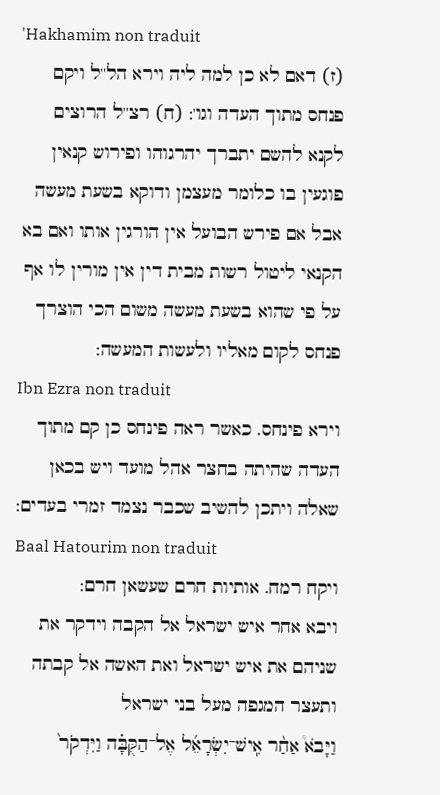'Hakhamim non traduit
(ז) דאם לא כן למה ליה וירא הל''ל ויקם פנחס מתוך העדה וגו': (ח) רצ''ל הרוצים לקנא להשם יתברך יהרגוהו ופירוש קנאין פוגעין בו כלומר מעצמן ודוקא בשעת מעשה אבל אם פירש הבועל אין הורגין אותו ואם בא הקנאי ליטול רשות מבית דין אין מורין לו אף על פי שהוא בשעת מעשה משום הכי הוצרך פנחס לקום מאליו ולעשות המעשה:
Ibn Ezra non traduit
וירא פינחס. כאשר ראה פינחס כן קם מתוך העדה שהיתה בחצר אהל מועד ויש בכאן שאלה ויתכן להשיב שכבר נצמד זמרי בעדים:
Baal Hatourim non traduit
ויקח רמח. אותיות חרם שעשאן חרם:
ויבא אחר איש ישראל אל הקבה וידקר את שניהם את איש ישראל ואת האשה אל קבתה ותעצר המגפה מעל בני ישראל
וַיָּבֹא֩ אַחַ֨ר אִֽישׁ־יִשְׂרָאֵ֜ל אֶל־הַקֻּבָּ֗ה וַיִּדְקֹר֙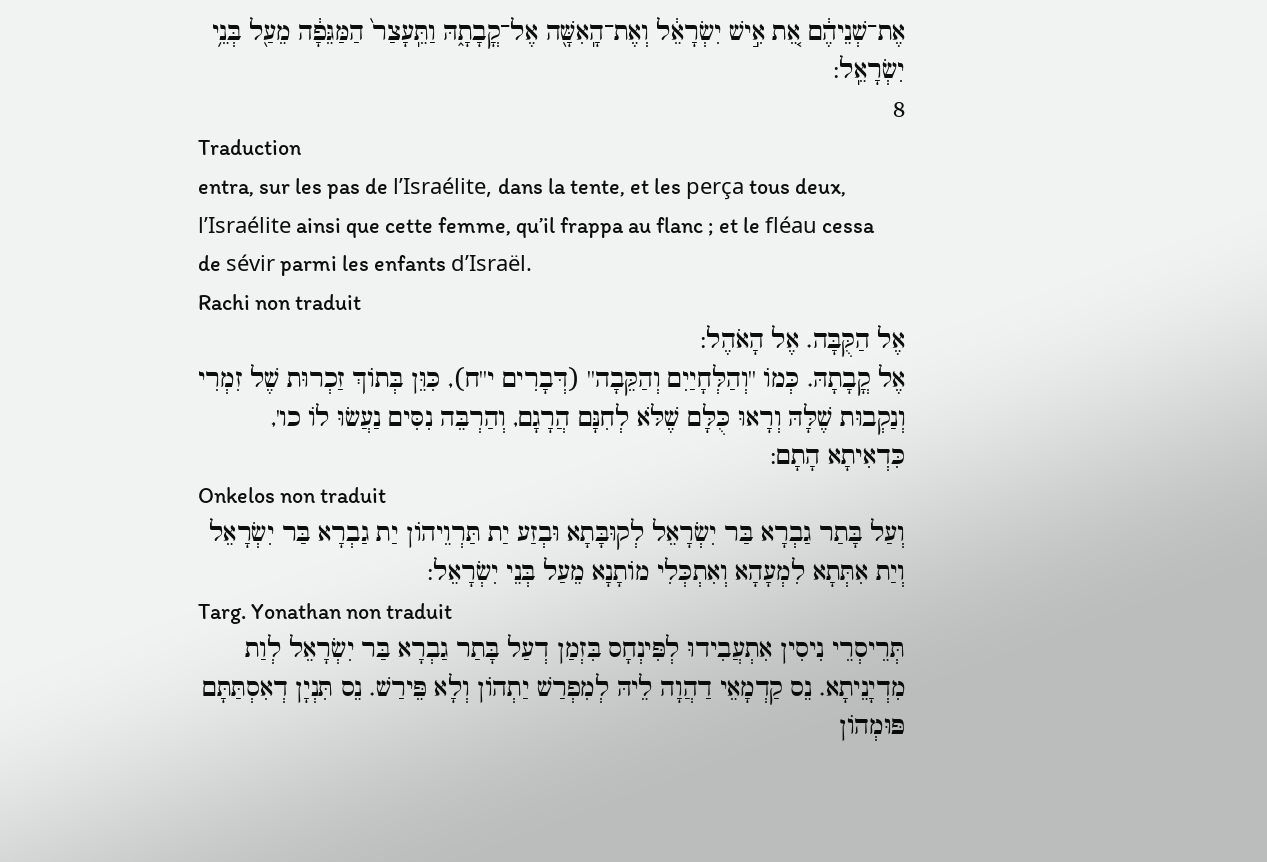אֶת־שְׁנֵיהֶ֔ם אֵ֚ת אִ֣ישׁ יִשְׂרָאֵ֔ל וְאֶת־הָֽאִשָּׁ֖ה אֶל־קֳבָתָ֑הּ וַתֵּֽעָצַר֙ הַמַּגֵּפָ֔ה מֵעַ֖ל בְּנֵ֥י יִשְׂרָאֵֽל:
8
Traduction
entra, sur les pas de l’Israélite, dans la tente, et les perça tous deux, l’Israélite ainsi que cette femme, qu’il frappa au flanc ; et le fléau cessa de sévir parmi les enfants d’Israël.
Rachi non traduit
אֶל הַקֻּבָּה. אֶל הָאֹהֶל:
אֶל קֳבָתָהּ. כְּמוֹ ''וְהַלְּחָיַיִם וְהַקֵּבָה'' (דְּבָרִים י''ח), כִּוֵּן בְּתוֹךְ זַכְרוּת שֶׁל זִמְרִי וְנַקְבוּת שֶׁלָּהּ וְרָאוּ כֻּלָּם שֶׁלֹּא לְחִנָּם הֲרָגָם, וְהַרְבֵּה נִסִּים נַעֲשׂוּ לוֹ כו', כִּדְאִיתָא הָתָם:
Onkelos non traduit
וְעַל בָּתַר גַבְרָא בַּר יִשְׂרָאֵל לְקוּבָּתָא וּבְזַע יַת תַּרְוֵיהוֹן יַת גַבְרָא בַּר יִשְׂרָאֵל וְיַת אִתְּתָא לִמְעָהָא וְאִתְכְּלִי מוֹתָנָא מֵעַל בְּנֵי יִשְׂרָאֵל:
Targ. Yonathan non traduit
תְּרֵיסְרֵי נִיסִין אִתְעֲבִידוּ לְפִּינְחָס בִּזְמַן דְעַל בָּתַר גַבְרָא בַּר יִשְׂרָאֵל לְוַת מִדְיָנֵיתָא. נֵס קַדְמָאֵי דַהֲוָה לֵיהּ לְמִפְרַשׁ יַתְהוֹן וְלָא פֵּירַשׁ. נֵס תִּנְיָן דְאִסְתַּתָּם פּוּמְהוֹן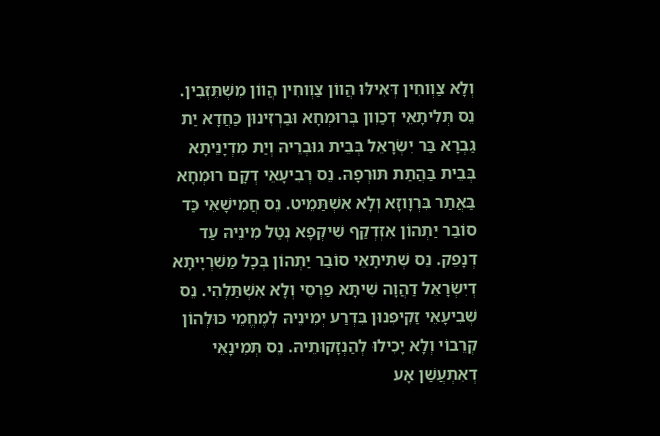וְלָא צַוְוחִין דְּאִילּוּ הֲווֹן צַוְוחִין הֲווֹן מִשְׁתֵּזְבִין. נֵס תְּלִיתָאֵי דְכַוִון בְּרוּמְחָא וּבַרְזִינוּן כַּחֲדָא יַת גַבְרָא בַּר יִשְׂרָאֵל בְּבֵית גוּבְרֵיהּ וְיַת מִדְיָנֵיתָא בְּבֵית בַּהֲתַת תּוּרְפָהּ. נֵס רְבִיעָאֵי דְקָם רוּמְחָא בַּאֲתַר בִּרְוָוזָא וְלָא אִשְׁתַּמֵיט. נֵס חֲמִישָׁאֵי כַּד סוֹבַר יַתְהוֹן אִזְדְקַף שִׁיקְפָא נְטַל מִינֵיהּ עַד דְנָפֵק. נֵס שְׁתִיתָאֵי סוֹבַר יַתְהוֹן בְּכָל מַשִׁרְיָיתָא דְיִשְׂרָאֵל דַהֲוָה שִׁיתָּא פַרְסֵי וְלָא אִשְׁתַּלְהִי. נֵס שְׁבִיעָאֵי זַקִיפִנוּן בִּדְרַע יְמִינֵיהּ לְמֶחֱמֵי כּוּלְהוֹן קְרֵבוֹי וְלָא יָכִילוּ לְהַנְזָקוּתֵיהּ. נֵס תְּמִינָאֵי דְאִתְעֲשַׁן אָע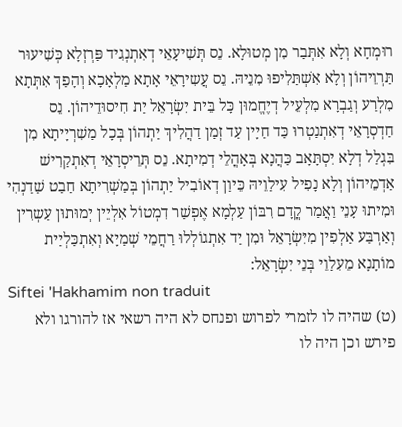רוּמְחָא וְלָא אִתְּבַר מִן מְטוּלָא. נֵס תְּשִׁיעָאֵי דְאִתְנְגִיד פַּרְזְלָא כְּשִׁיעוּר תַּרְוֵיהוֹן וְלָא אִשְׁתַּלִיפוּ מִנֵיהּ. נֵס עֲשִירָאֵי אָתָא מַלְאָכָא וְהָפַךְ אִתְּתָא מִלְרַע וְגַבְרָא מִלְעֵיל דְיֶחֱמוּן כָּל בֵּית יִשְׂרָאֵל יַת חִיסוּדֵיהוֹן. נֵס חַדְסְרָאֵי דְאִתְנַטְרוּ כַּד חַיָין עַד זְמַן דַהֲלִיךְ יַתְהוֹן בְּכָל מַשִׁרְיָיתָא מִן בִּגְלַל דְלָא יִסְתָּאָב כַּהֲנָא בְּאָהֳלֵי דְמִיתָא. נֵס תְּרֵיסְרָאֵי דְאִתְקַרִישׁ אַדְמֵיהוֹן וְלָא נָפִיל עִילַוֵיהּ כֵּיוַן דְאוֹבִיל יַתְהוֹן בְּמַשְׁרִיתָא חַבַט שַׁדַנְהִי וּמִיתוּ עָנֵי וַאֲמַר קֳדָם רִבּוֹן עַלְמָא אֶפְשַׁר דִמְטוֹל אִלְיֵין יְמוּתוּן עַשְרִין וְאַרְבַּע אַלְפִין מִיִּשְׂרָאֵל וּמִן יַד אִתְגוֹלְלוּ רַחֲמֵי שְׁמַיָא וְאִתְכַּלְיַית מוֹתָנָא מֵעִלַוֵי בְּנֵי יִשְׂרָאֵל:
Siftei 'Hakhamim non traduit
(ט) שהיה לו לזמרי לפרוש ופנחס לא היה רשאי אז להורגו ולא פירש וכן היה לו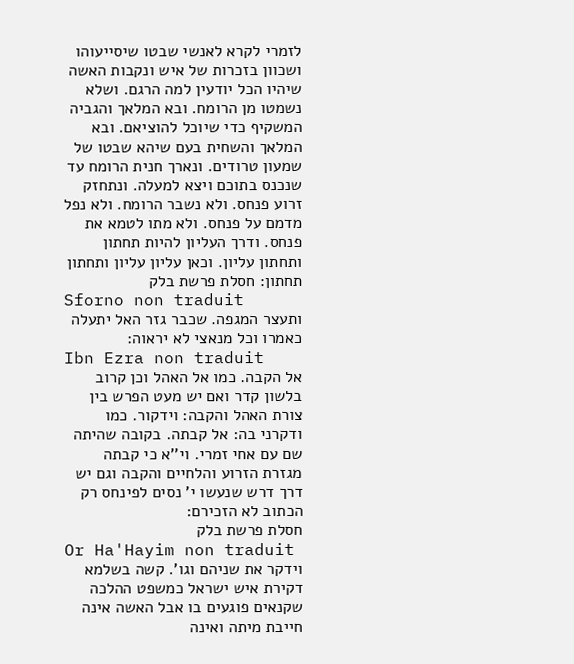לזמרי לקרא לאנשי שבטו שיסייעוהו ושכוון בזכרות של איש ונקבות האשה שיהיו הכל יודעין למה הרגם. ושלא נשמטו מן הרומח. ובא המלאך והגביה המשקיף כדי שיוכל להוציאם. ובא המלאך והשחית בעם שיהא שבטו של שמעון טרודים. ונארך חנית הרומח עד שנכנס בתוכם ויצא למעלה. ונתחזק זרוע פנחס. ולא נשבר הרומח. ולא נפל מדמם על פנחס. ולא מתו לטמא את פנחס. ודרך העליון להיות תחתון ותחתון עליון. וכאן עליון עליון ותחתון תחתון: חסלת פרשת בלק
Sforno non traduit
ותעצר המגפה. שכבר גזר האל יתעלה כאמרו וכל מנאצי לא יראוה:
Ibn Ezra non traduit
אל הקבה. כמו אל האהל וכן קרוב בלשון קדר ואם יש מעט הפרש בין צורת האהל והקבה: וידקור. כמו ודקרני בה: אל קבתה. בקובה שהיתה שם עם אחי זמרי. וי''א כי קבתה מגזרת הזרוע והלחיים והקבה וגם יש דרך דרש שנעשו י' נסים לפינחס רק הכתוב לא הזכירם:
חסלת פרשת בלק
Or Ha'Hayim non traduit
וידקר את שניהם וגו'. קשה בשלמא דקירת איש ישראל כמשפט ההלכה שקנאים פוגעים בו אבל האשה אינה חייבת מיתה ואינה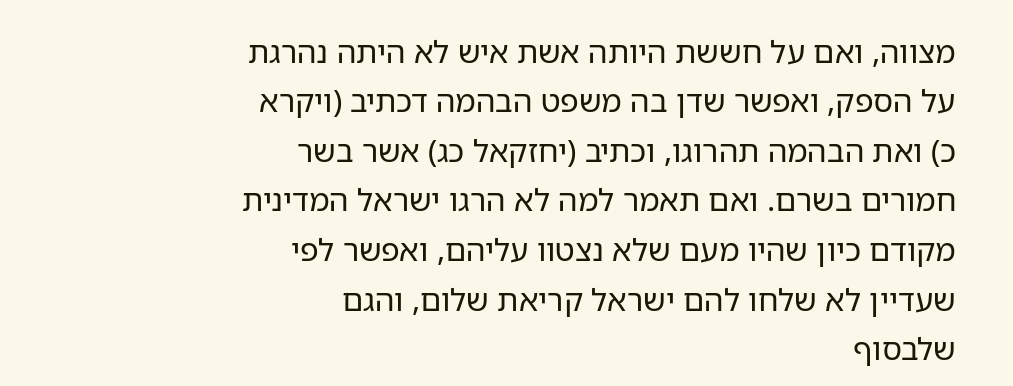מצווה, ואם על חששת היותה אשת איש לא היתה נהרגת על הספק, ואפשר שדן בה משפט הבהמה דכתיב (ויקרא כ) ואת הבהמה תהרוגו, וכתיב (יחזקאל כג) אשר בשר חמורים בשרם. ואם תאמר למה לא הרגו ישראל המדינית מקודם כיון שהיו מעם שלא נצטוו עליהם, ואפשר לפי שעדיין לא שלחו להם ישראל קריאת שלום, והגם שלבסוף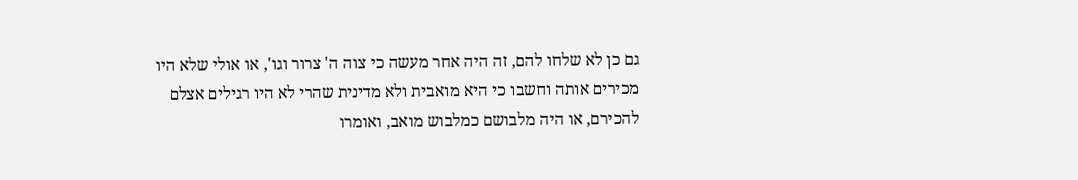גם כן לא שלחו להם, זה היה אחר מעשה כי צוה ה' צרור וגו', או אולי שלא היו מכירים אותה וחשבו כי היא מואבית ולא מדינית שהרי לא היו רגילים אצלם להכירם, או היה מלבושם כמלבוש מואב, ואומרו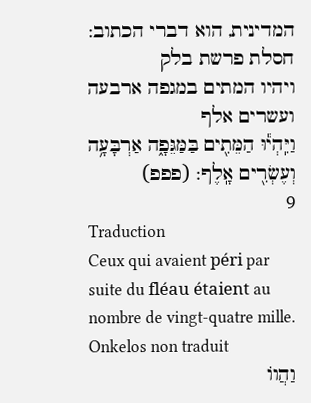המדינית, הוא דברי הכתוב:
חסלת פרשת בלק
ויהיו המתים במגפה ארבעה ועשרים אלף
וַיִּֽהְי֕וּ הַמֵּתִ֖ים בַּמַּגֵּפָ֑ה אַרְבָּעָ֥ה וְעֶשְׂרִ֖ים אָֽלֶף: (פפפ)
9
Traduction
Ceux qui avaient péri par suite du fléau étaient au nombre de vingt-quatre mille.
Onkelos non traduit
וַהֲווֹ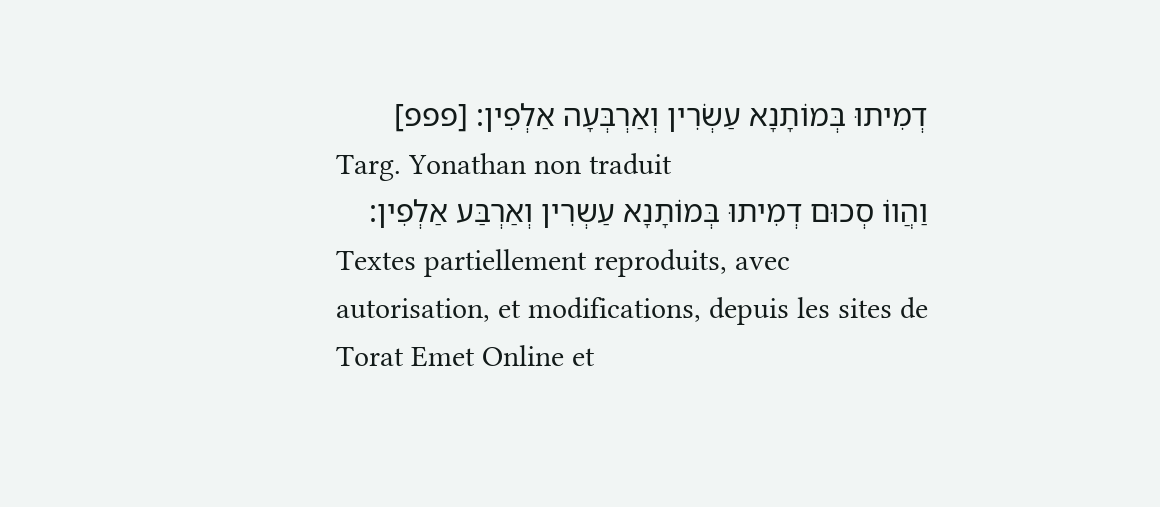דְמִיתוּ בְּמוֹתָנָא עַשְׂרִין וְאַרְבְּעָה אַלְפִין: [פפפ]
Targ. Yonathan non traduit
וַהֲווֹ סְכוּם דְמִיתוּ בְּמוֹתָנָא עַשְרִין וְאַרְבַּע אַלְפִין:
Textes partiellement reproduits, avec autorisation, et modifications, depuis les sites de Torat Emet Online et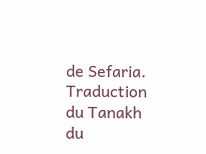de Sefaria.
Traduction du Tanakh du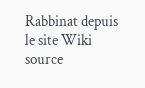Rabbinat depuis le site Wiki source